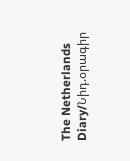The Netherlands Diary/Նիդ.օրագիր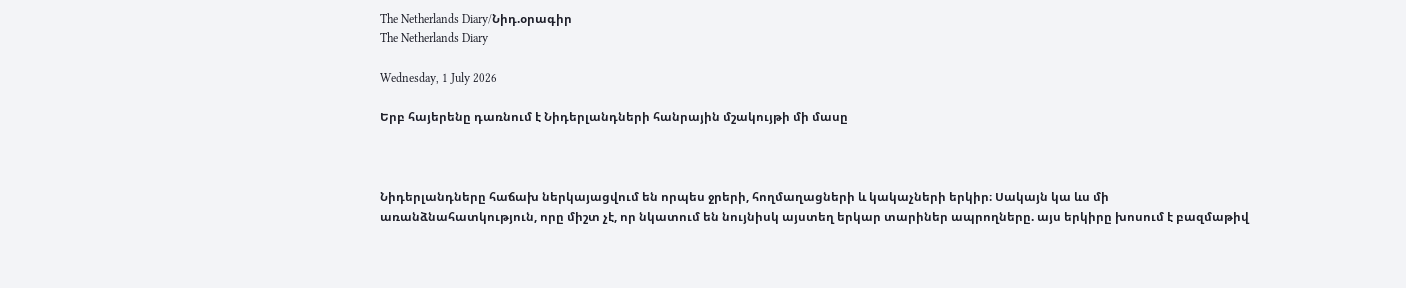The Netherlands Diary/Նիդ.օրագիր
The Netherlands Diary

Wednesday, 1 July 2026

Երբ հայերենը դառնում է Նիդերլանդների հանրային մշակույթի մի մասը



Նիդերլանդները հաճախ ներկայացվում են որպես ջրերի, հողմաղացների և կակաչների երկիր։ Սակայն կա ևս մի առանձնահատկություն, որը միշտ չէ, որ նկատում են նույնիսկ այստեղ երկար տարիներ ապրողները. այս երկիրը խոսում է բազմաթիվ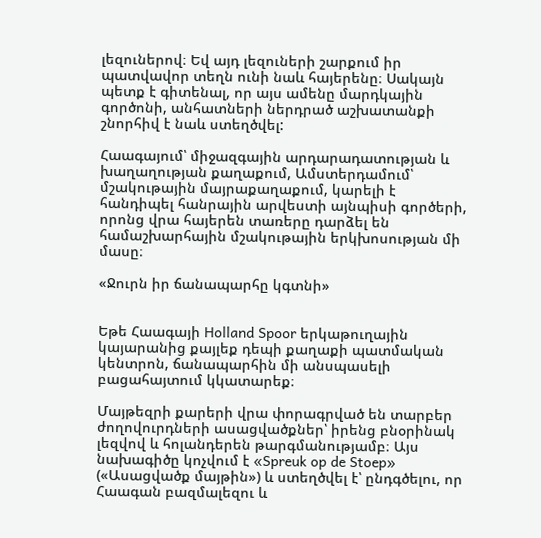լեզուներով։ Եվ այդ լեզուների շարքում իր պատվավոր տեղն ունի նաև հայերենը։ Սակայն պետք է գիտենալ, որ այս ամենը մարդկային գործոնի, անհատների ներդրած աշխատանքի շնորհիվ է նաև ստեղծվել:

Հաագայում՝ միջազգային արդարադատության և խաղաղության քաղաքում, Ամստերդամում՝ մշակութային մայրաքաղաքում, կարելի է հանդիպել հանրային արվեստի այնպիսի գործերի, որոնց վրա հայերեն տառերը դարձել են համաշխարհային մշակութային երկխոսության մի մասը։

«Ջուրն իր ճանապարհը կգտնի»


Եթե Հաագայի Holland Spoor երկաթուղային կայարանից քայլեք դեպի քաղաքի պատմական կենտրոն, ճանապարհին մի անսպասելի բացահայտում կկատարեք։

Մայթեզրի քարերի վրա փորագրված են տարբեր ժողովուրդների ասացվածքներ՝ իրենց բնօրինակ լեզվով և հոլանդերեն թարգմանությամբ։ Այս նախագիծը կոչվում է «Spreuk op de Stoep» («Ասացվածք մայթին») և ստեղծվել է՝ ընդգծելու, որ Հաագան բազմալեզու և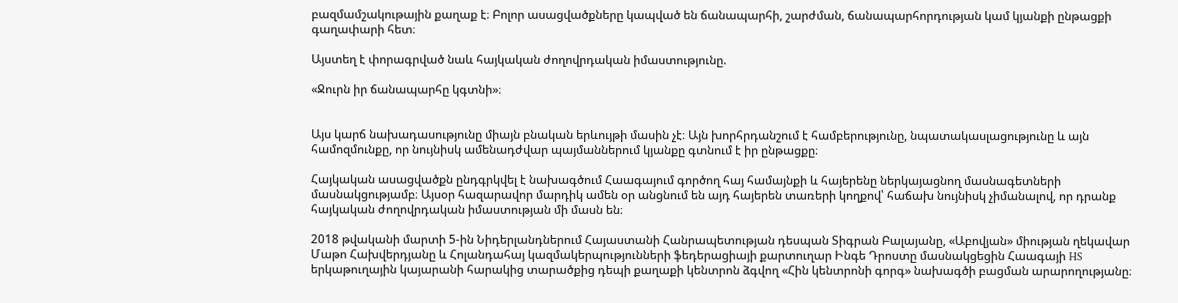բազմամշակութային քաղաք է։ Բոլոր ասացվածքները կապված են ճանապարհի, շարժման, ճանապարհորդության կամ կյանքի ընթացքի գաղափարի հետ։

Այստեղ է փորագրված նաև հայկական ժողովրդական իմաստությունը.

«Ջուրն իր ճանապարհը կգտնի»։


Այս կարճ նախադասությունը միայն բնական երևույթի մասին չէ։ Այն խորհրդանշում է համբերությունը, նպատակասլացությունը և այն համոզմունքը, որ նույնիսկ ամենադժվար պայմաններում կյանքը գտնում է իր ընթացքը։

Հայկական ասացվածքն ընդգրկվել է նախագծում Հաագայում գործող հայ համայնքի և հայերենը ներկայացնող մասնագետների մասնակցությամբ։ Այսօր հազարավոր մարդիկ ամեն օր անցնում են այդ հայերեն տառերի կողքով՝ հաճախ նույնիսկ չիմանալով, որ դրանք հայկական ժողովրդական իմաստության մի մասն են։

2018 թվականի մարտի 5-ին Նիդերլանդներում Հայաստանի Հանրապետության դեսպան Տիգրան Բալայանը, «Աբովյան» միության ղեկավար Մաթո Հախվերդյանը և Հոլանդահայ կազմակերպությունների ֆեդերացիայի քարտուղար Ինգե Դրոստը մասնակցեցին Հաագայի HS երկաթուղային կայարանի հարակից տարածքից դեպի քաղաքի կենտրոն ձգվող «Հին կենտրոնի գորգ» նախագծի բացման արարողությանը։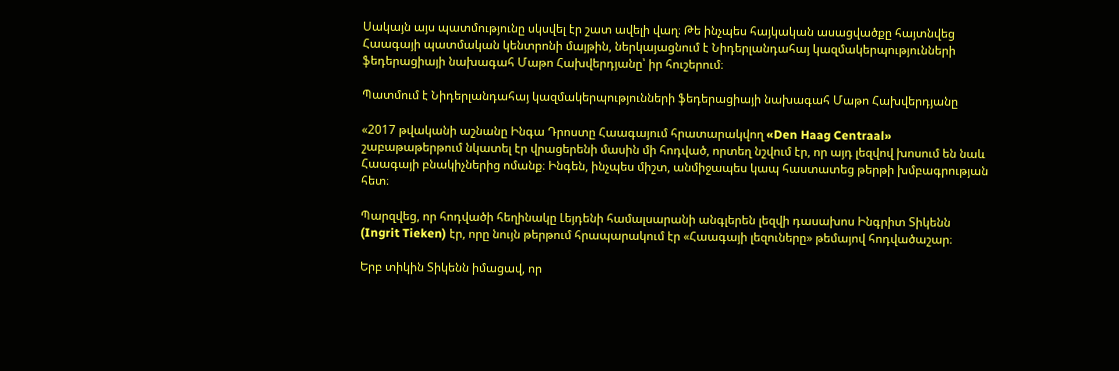Սակայն այս պատմությունը սկսվել էր շատ ավելի վաղ։ Թե ինչպես հայկական ասացվածքը հայտնվեց Հաագայի պատմական կենտրոնի մայթին, ներկայացնում է Նիդերլանդահայ կազմակերպությունների ֆեդերացիայի նախագահ Մաթո Հախվերդյանը՝ իր հուշերում։

Պատմում է Նիդերլանդահայ կազմակերպությունների ֆեդերացիայի նախագահ Մաթո Հախվերդյանը

«2017 թվականի աշնանը Ինգա Դրոստը Հաագայում հրատարակվող «Den Haag Centraal» շաբաթաթերթում նկատել էր վրացերենի մասին մի հոդված, որտեղ նշվում էր, որ այդ լեզվով խոսում են նաև Հաագայի բնակիչներից ոմանք։ Ինգեն, ինչպես միշտ, անմիջապես կապ հաստատեց թերթի խմբագրության հետ։

Պարզվեց, որ հոդվածի հեղինակը Լեյդենի համալսարանի անգլերեն լեզվի դասախոս Ինգրիտ Տիկենն (Ingrit Tieken) էր, որը նույն թերթում հրապարակում էր «Հաագայի լեզուները» թեմայով հոդվածաշար։

Երբ տիկին Տիկենն իմացավ, որ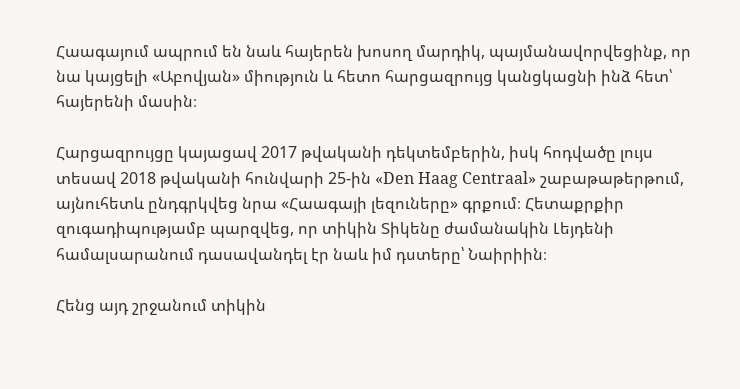Հաագայում ապրում են նաև հայերեն խոսող մարդիկ, պայմանավորվեցինք, որ նա կայցելի «Աբովյան» միություն և հետո հարցազրույց կանցկացնի ինձ հետ՝ հայերենի մասին։

Հարցազրույցը կայացավ 2017 թվականի դեկտեմբերին, իսկ հոդվածը լույս տեսավ 2018 թվականի հունվարի 25-ին «Den Haag Centraal» շաբաթաթերթում, այնուհետև ընդգրկվեց նրա «Հաագայի լեզուները» գրքում։ Հետաքրքիր զուգադիպությամբ պարզվեց, որ տիկին Տիկենը ժամանակին Լեյդենի համալսարանում դասավանդել էր նաև իմ դստերը՝ Նաիրիին։

Հենց այդ շրջանում տիկին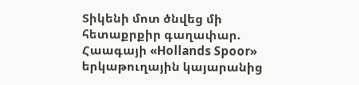Տիկենի մոտ ծնվեց մի հետաքրքիր գաղափար. Հաագայի «Hollands Spoor» երկաթուղային կայարանից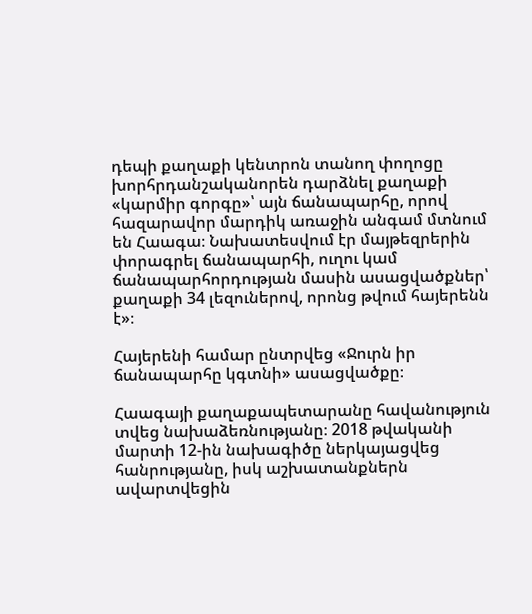դեպի քաղաքի կենտրոն տանող փողոցը խորհրդանշականորեն դարձնել քաղաքի «կարմիր գորգը»՝ այն ճանապարհը, որով հազարավոր մարդիկ առաջին անգամ մտնում են Հաագա։ Նախատեսվում էր մայթեզրերին փորագրել ճանապարհի, ուղու կամ ճանապարհորդության մասին ասացվածքներ՝ քաղաքի 34 լեզուներով, որոնց թվում հայերենն է»։

Հայերենի համար ընտրվեց «Ջուրն իր ճանապարհը կգտնի» ասացվածքը։

Հաագայի քաղաքապետարանը հավանություն տվեց նախաձեռնությանը։ 2018 թվականի մարտի 12-ին նախագիծը ներկայացվեց հանրությանը, իսկ աշխատանքներն ավարտվեցին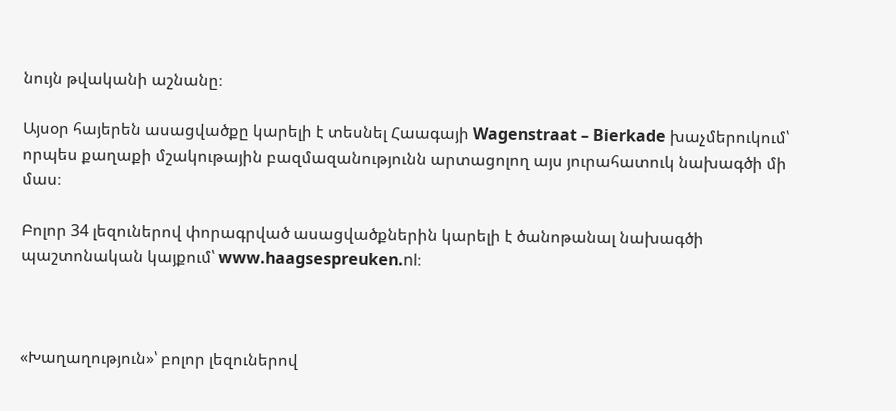նույն թվականի աշնանը։

Այսօր հայերեն ասացվածքը կարելի է տեսնել Հաագայի Wagenstraat – Bierkade խաչմերուկում՝ որպես քաղաքի մշակութային բազմազանությունն արտացոլող այս յուրահատուկ նախագծի մի մաս։

Բոլոր 34 լեզուներով փորագրված ասացվածքներին կարելի է ծանոթանալ նախագծի պաշտոնական կայքում՝ www.haagsespreuken.nl։



«Խաղաղություն»՝ բոլոր լեզուներով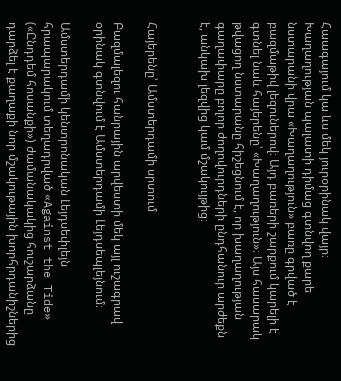Հաագայում կա ևս մեկ յուրօրինակ վայր։  Խաղաղության պալատի դիմաց գտնվող քարե նստարանի վրա «Խաղաղություն» բառը գրված է բազմաթիվ լեզուներով։ Այդ բառերի շարքում կարելի է գտնել նաև հայերենը՝ «Խաղաղություն»։ Այս հասարակ թվացող նստարանը հիշեցնում է, որ խաղաղության գաղափարը բոլոր ժողովուրդների ընդհանուր արժեքն է, անկախ լեզվից կամ մշակույթից։


Հայերենը՝ Ամստերդամի սրտում

Բազմալեզու հանրային արվեստի մեկ այլ ուշագրավ օրինակ գտնվում է Ամստերդամի Լեյդսեպլեյնում։

Ամստերդամի կենտրոնական Լեյդսեփլեյն հրապարակում տեղադրված «Against the Tide» («Ընդդեմ հոսանքի») ժամանակակից հուշարձանը դարձել է քաղաքի նոր մշակութային խորհրդանիշներից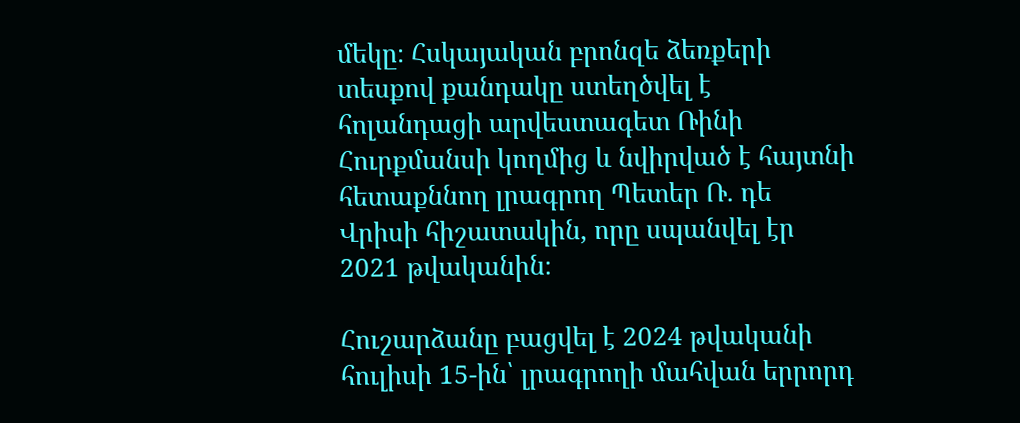մեկը։ Հսկայական բրոնզե ձեռքերի տեսքով քանդակը ստեղծվել է հոլանդացի արվեստագետ Ռինի Հուրքմանսի կողմից և նվիրված է հայտնի հետաքննող լրագրող Պետեր Ռ. դե Վրիսի հիշատակին, որը սպանվել էր 2021 թվականին։

Հուշարձանը բացվել է 2024 թվականի հուլիսի 15-ին՝ լրագրողի մահվան երրորդ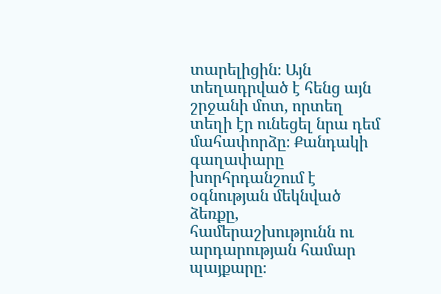տարելիցին։ Այն տեղադրված է հենց այն շրջանի մոտ, որտեղ տեղի էր ունեցել նրա դեմ մահափորձը։ Քանդակի գաղափարը խորհրդանշում է օգնության մեկնված ձեռքը, համերաշխությունն ու արդարության համար պայքարը։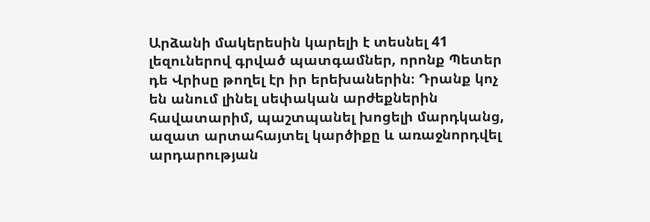Արձանի մակերեսին կարելի է տեսնել 41 լեզուներով գրված պատգամներ, որոնք Պետեր դե Վրիսը թողել էր իր երեխաներին։ Դրանք կոչ են անում լինել սեփական արժեքներին հավատարիմ, պաշտպանել խոցելի մարդկանց, ազատ արտահայտել կարծիքը և առաջնորդվել արդարության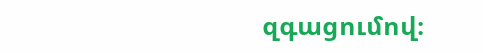զգացումով։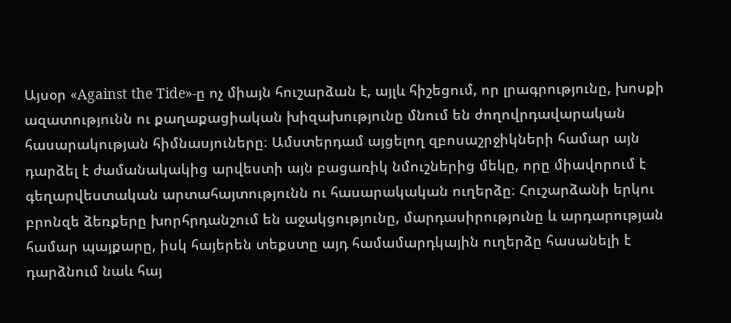Այսօր «Against the Tide»-ը ոչ միայն հուշարձան է, այլև հիշեցում, որ լրագրությունը, խոսքի ազատությունն ու քաղաքացիական խիզախությունը մնում են ժողովրդավարական հասարակության հիմնասյուները։ Ամստերդամ այցելող զբոսաշրջիկների համար այն դարձել է ժամանակակից արվեստի այն բացառիկ նմուշներից մեկը, որը միավորում է գեղարվեստական արտահայտությունն ու հասարակական ուղերձը։ Հուշարձանի երկու բրոնզե ձեռքերը խորհրդանշում են աջակցությունը, մարդասիրությունը և արդարության համար պայքարը, իսկ հայերեն տեքստը այդ համամարդկային ուղերձը հասանելի է դարձնում նաև հայ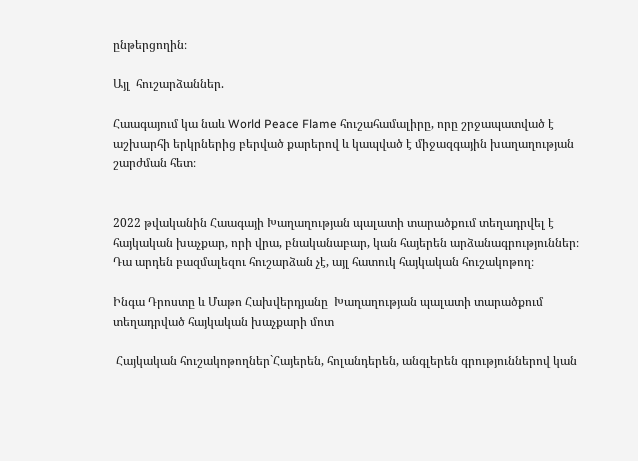ընթերցողին։

Այլ  հուշարձաններ.

Հաագայում կա նաև World Peace Flame հուշահամալիրը, որը շրջապատված է աշխարհի երկրներից բերված քարերով և կապված է միջազգային խաղաղության շարժման հետ։


2022 թվականին Հաագայի Խաղաղության պալատի տարածքում տեղադրվել է հայկական խաչքար, որի վրա, բնականաբար, կան հայերեն արձանագրություններ։ Դա արդեն բազմալեզու հուշարձան չէ, այլ հատուկ հայկական հուշակոթող։

Ինգա Դրոստը և Մաթո Հախվերդյանը  Խաղաղության պալատի տարածքում տեղադրված հայկական խաչքարի մոտ

 Հայկական հուշակոթողներ`Հայերեն, հոլանդերեն, անգլերեն գրություններով կան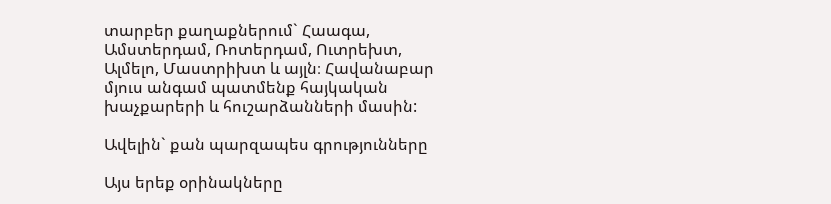տարբեր քաղաքներում` Հաագա, Ամստերդամ, Ռոտերդամ, Ուտրեխտ, Ալմելո, Մաստրիխտ և այլն։ Հավանաբար մյուս անգամ պատմենք հայկական խաչքարերի և հուշարձանների մասին:

Ավելին` քան պարզապես գրությունները

Այս երեք օրինակները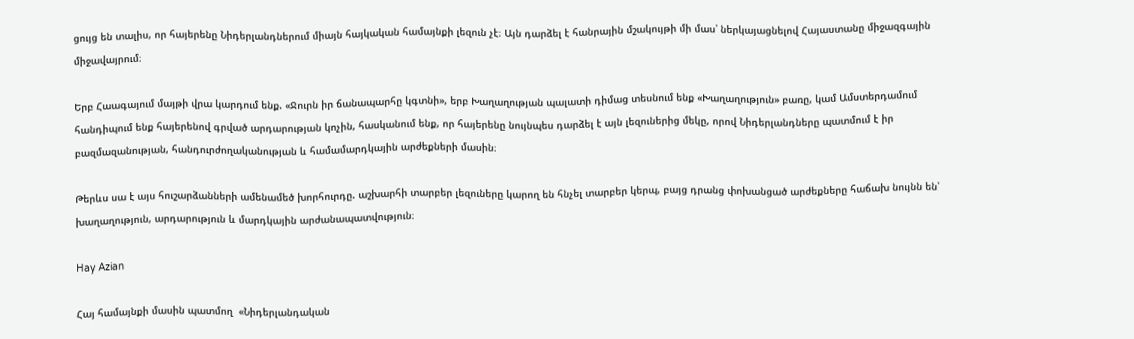ցույց են տալիս, որ հայերենը Նիդերլանդներում միայն հայկական համայնքի լեզուն չէ։ Այն դարձել է հանրային մշակույթի մի մաս՝ ներկայացնելով Հայաստանը միջազգային միջավայրում։

Երբ Հաագայում մայթի վրա կարդում ենք. «Ջուրն իր ճանապարհը կգտնի», երբ Խաղաղության պալատի դիմաց տեսնում ենք «Խաղաղություն» բառը, կամ Ամստերդամում հանդիպում ենք հայերենով գրված արդարության կոչին, հասկանում ենք, որ հայերենը նույնպես դարձել է այն լեզուներից մեկը, որով Նիդերլանդները պատմում է իր բազմազանության, հանդուրժողականության և համամարդկային արժեքների մասին։

Թերևս սա է այս հուշարձանների ամենամեծ խորհուրդը. աշխարհի տարբեր լեզուները կարող են հնչել տարբեր կերպ, բայց դրանց փոխանցած արժեքները հաճախ նույնն են՝ խաղաղություն, արդարություն և մարդկային արժանապատվություն։

Hay Azian

Հայ համայնքի մասին պատմող  «Նիդերլանդական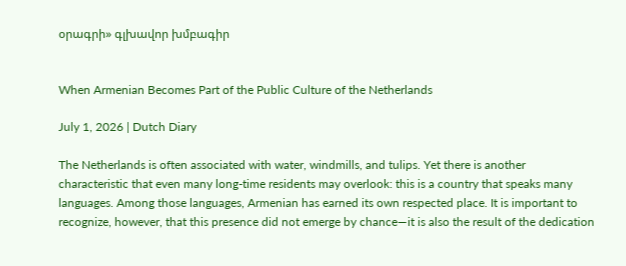օրագրի» գլխավոր խմբագիր


When Armenian Becomes Part of the Public Culture of the Netherlands

July 1, 2026 | Dutch Diary

The Netherlands is often associated with water, windmills, and tulips. Yet there is another characteristic that even many long-time residents may overlook: this is a country that speaks many languages. Among those languages, Armenian has earned its own respected place. It is important to recognize, however, that this presence did not emerge by chance—it is also the result of the dedication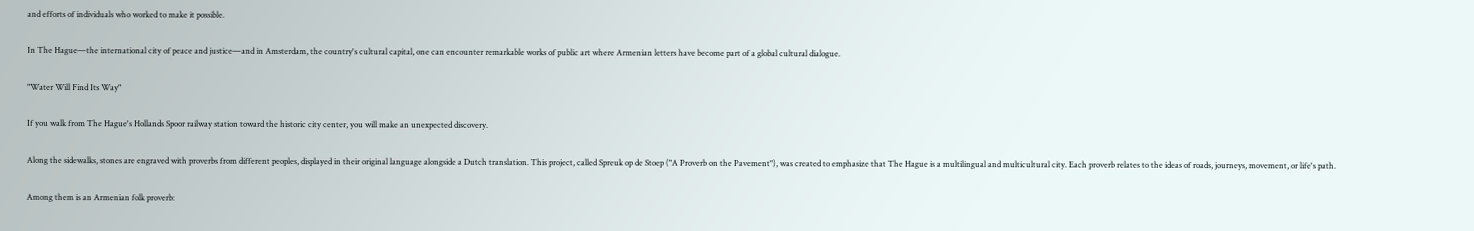and efforts of individuals who worked to make it possible.

In The Hague—the international city of peace and justice—and in Amsterdam, the country's cultural capital, one can encounter remarkable works of public art where Armenian letters have become part of a global cultural dialogue.

"Water Will Find Its Way"

If you walk from The Hague's Hollands Spoor railway station toward the historic city center, you will make an unexpected discovery.

Along the sidewalks, stones are engraved with proverbs from different peoples, displayed in their original language alongside a Dutch translation. This project, called Spreuk op de Stoep ("A Proverb on the Pavement"), was created to emphasize that The Hague is a multilingual and multicultural city. Each proverb relates to the ideas of roads, journeys, movement, or life's path.

Among them is an Armenian folk proverb: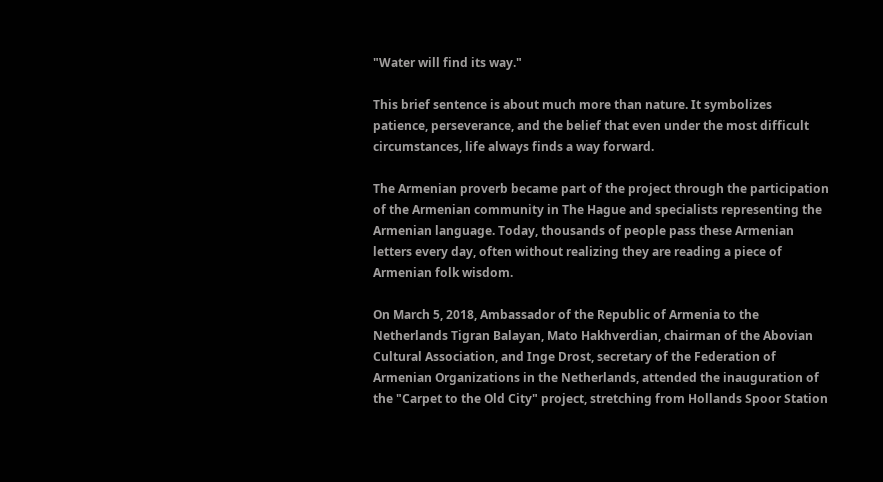"Water will find its way."

This brief sentence is about much more than nature. It symbolizes patience, perseverance, and the belief that even under the most difficult circumstances, life always finds a way forward.

The Armenian proverb became part of the project through the participation of the Armenian community in The Hague and specialists representing the Armenian language. Today, thousands of people pass these Armenian letters every day, often without realizing they are reading a piece of Armenian folk wisdom.

On March 5, 2018, Ambassador of the Republic of Armenia to the Netherlands Tigran Balayan, Mato Hakhverdian, chairman of the Abovian Cultural Association, and Inge Drost, secretary of the Federation of Armenian Organizations in the Netherlands, attended the inauguration of the "Carpet to the Old City" project, stretching from Hollands Spoor Station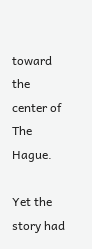toward the center of The Hague.

Yet the story had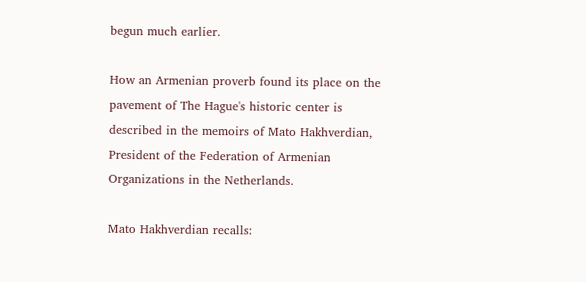begun much earlier.

How an Armenian proverb found its place on the pavement of The Hague's historic center is described in the memoirs of Mato Hakhverdian, President of the Federation of Armenian Organizations in the Netherlands.

Mato Hakhverdian recalls: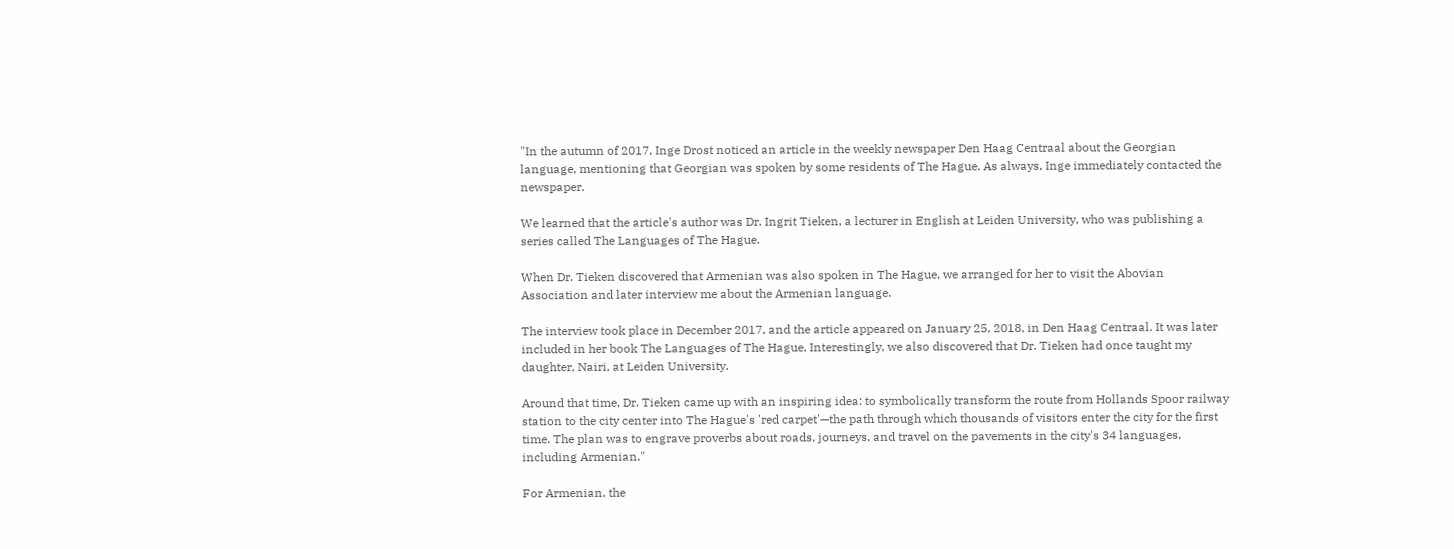"In the autumn of 2017, Inge Drost noticed an article in the weekly newspaper Den Haag Centraal about the Georgian language, mentioning that Georgian was spoken by some residents of The Hague. As always, Inge immediately contacted the newspaper.

We learned that the article's author was Dr. Ingrit Tieken, a lecturer in English at Leiden University, who was publishing a series called The Languages of The Hague.

When Dr. Tieken discovered that Armenian was also spoken in The Hague, we arranged for her to visit the Abovian Association and later interview me about the Armenian language.

The interview took place in December 2017, and the article appeared on January 25, 2018, in Den Haag Centraal. It was later included in her book The Languages of The Hague. Interestingly, we also discovered that Dr. Tieken had once taught my daughter, Nairi, at Leiden University.

Around that time, Dr. Tieken came up with an inspiring idea: to symbolically transform the route from Hollands Spoor railway station to the city center into The Hague's 'red carpet'—the path through which thousands of visitors enter the city for the first time. The plan was to engrave proverbs about roads, journeys, and travel on the pavements in the city's 34 languages, including Armenian."

For Armenian, the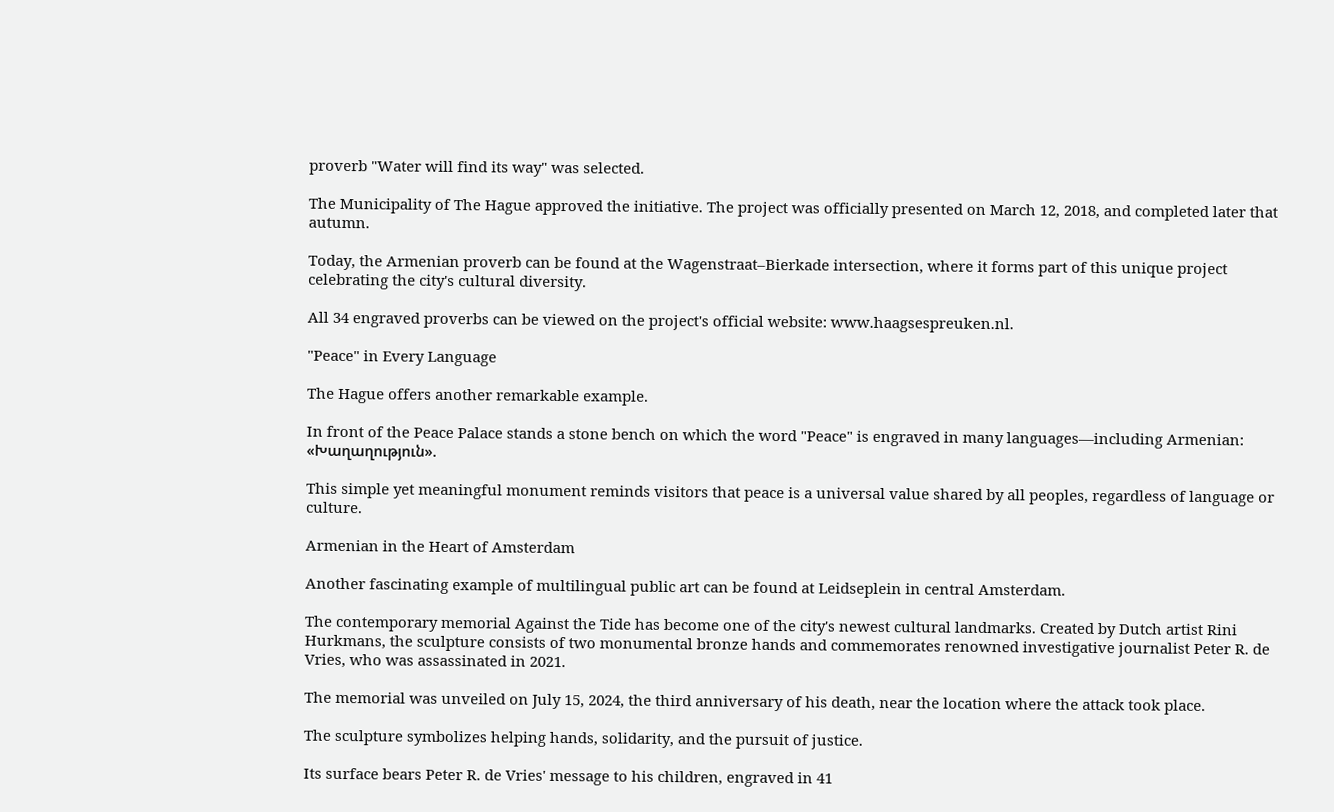proverb "Water will find its way" was selected.

The Municipality of The Hague approved the initiative. The project was officially presented on March 12, 2018, and completed later that autumn.

Today, the Armenian proverb can be found at the Wagenstraat–Bierkade intersection, where it forms part of this unique project celebrating the city's cultural diversity.

All 34 engraved proverbs can be viewed on the project's official website: www.haagsespreuken.nl.

"Peace" in Every Language

The Hague offers another remarkable example.

In front of the Peace Palace stands a stone bench on which the word "Peace" is engraved in many languages—including Armenian: «Խաղաղություն».

This simple yet meaningful monument reminds visitors that peace is a universal value shared by all peoples, regardless of language or culture.

Armenian in the Heart of Amsterdam

Another fascinating example of multilingual public art can be found at Leidseplein in central Amsterdam.

The contemporary memorial Against the Tide has become one of the city's newest cultural landmarks. Created by Dutch artist Rini Hurkmans, the sculpture consists of two monumental bronze hands and commemorates renowned investigative journalist Peter R. de Vries, who was assassinated in 2021.

The memorial was unveiled on July 15, 2024, the third anniversary of his death, near the location where the attack took place.

The sculpture symbolizes helping hands, solidarity, and the pursuit of justice.

Its surface bears Peter R. de Vries' message to his children, engraved in 41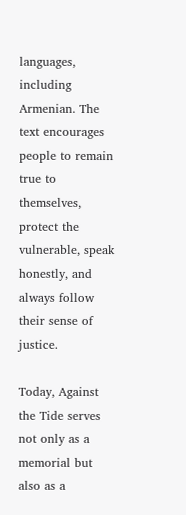languages, including Armenian. The text encourages people to remain true to themselves, protect the vulnerable, speak honestly, and always follow their sense of justice.

Today, Against the Tide serves not only as a memorial but also as a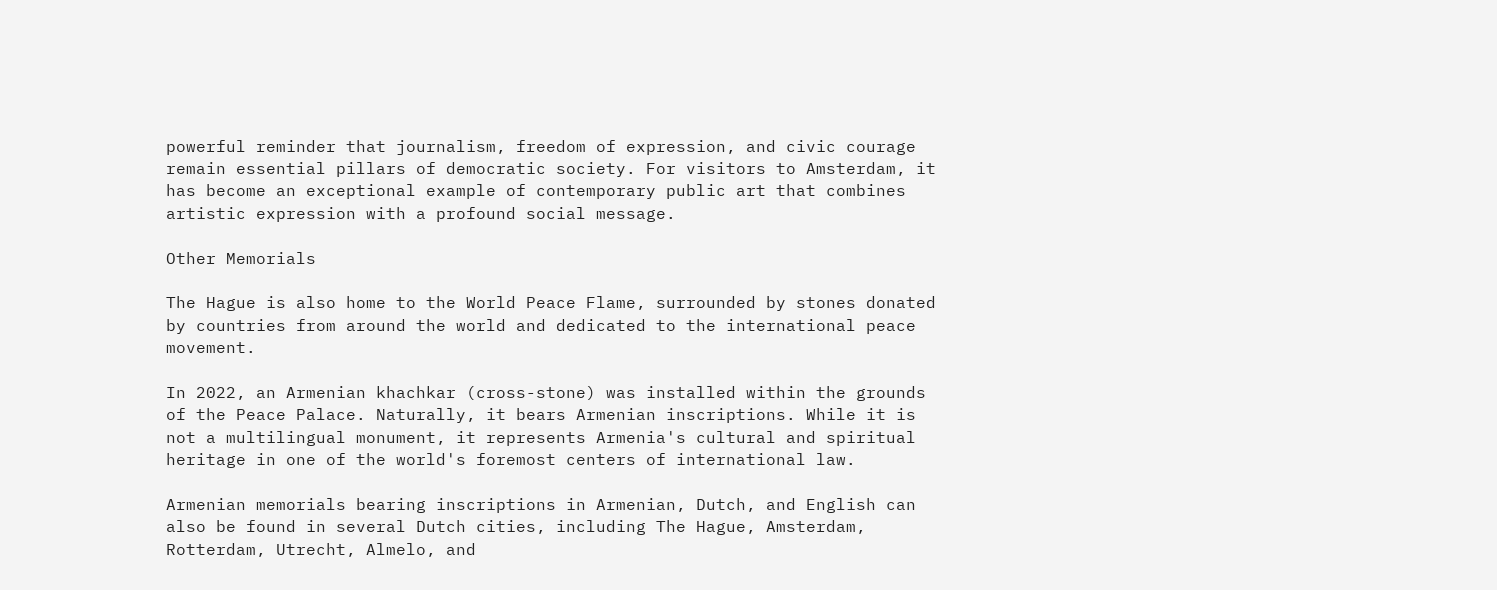powerful reminder that journalism, freedom of expression, and civic courage remain essential pillars of democratic society. For visitors to Amsterdam, it has become an exceptional example of contemporary public art that combines artistic expression with a profound social message.

Other Memorials

The Hague is also home to the World Peace Flame, surrounded by stones donated by countries from around the world and dedicated to the international peace movement.

In 2022, an Armenian khachkar (cross-stone) was installed within the grounds of the Peace Palace. Naturally, it bears Armenian inscriptions. While it is not a multilingual monument, it represents Armenia's cultural and spiritual heritage in one of the world's foremost centers of international law.

Armenian memorials bearing inscriptions in Armenian, Dutch, and English can also be found in several Dutch cities, including The Hague, Amsterdam, Rotterdam, Utrecht, Almelo, and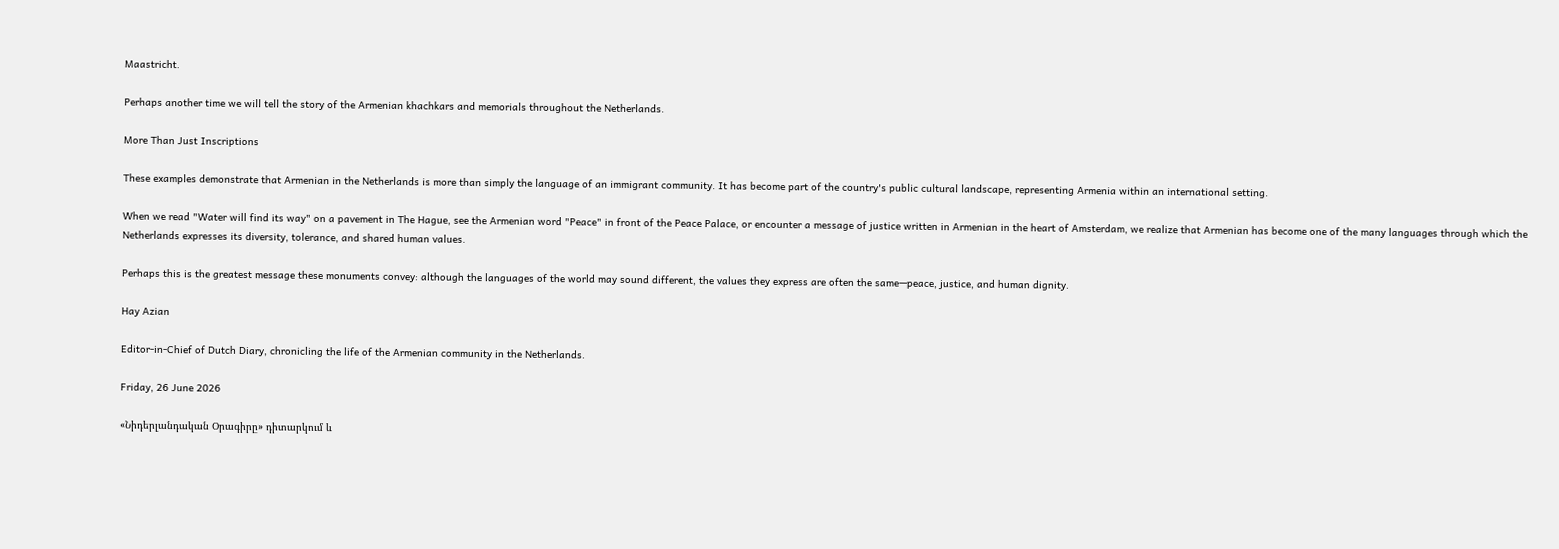Maastricht.

Perhaps another time we will tell the story of the Armenian khachkars and memorials throughout the Netherlands.

More Than Just Inscriptions

These examples demonstrate that Armenian in the Netherlands is more than simply the language of an immigrant community. It has become part of the country's public cultural landscape, representing Armenia within an international setting.

When we read "Water will find its way" on a pavement in The Hague, see the Armenian word "Peace" in front of the Peace Palace, or encounter a message of justice written in Armenian in the heart of Amsterdam, we realize that Armenian has become one of the many languages through which the Netherlands expresses its diversity, tolerance, and shared human values.

Perhaps this is the greatest message these monuments convey: although the languages of the world may sound different, the values they express are often the same—peace, justice, and human dignity.

Hay Azian

Editor-in-Chief of Dutch Diary, chronicling the life of the Armenian community in the Netherlands.

Friday, 26 June 2026

«Նիդերլանդական Օրագիրը» դիտարկում և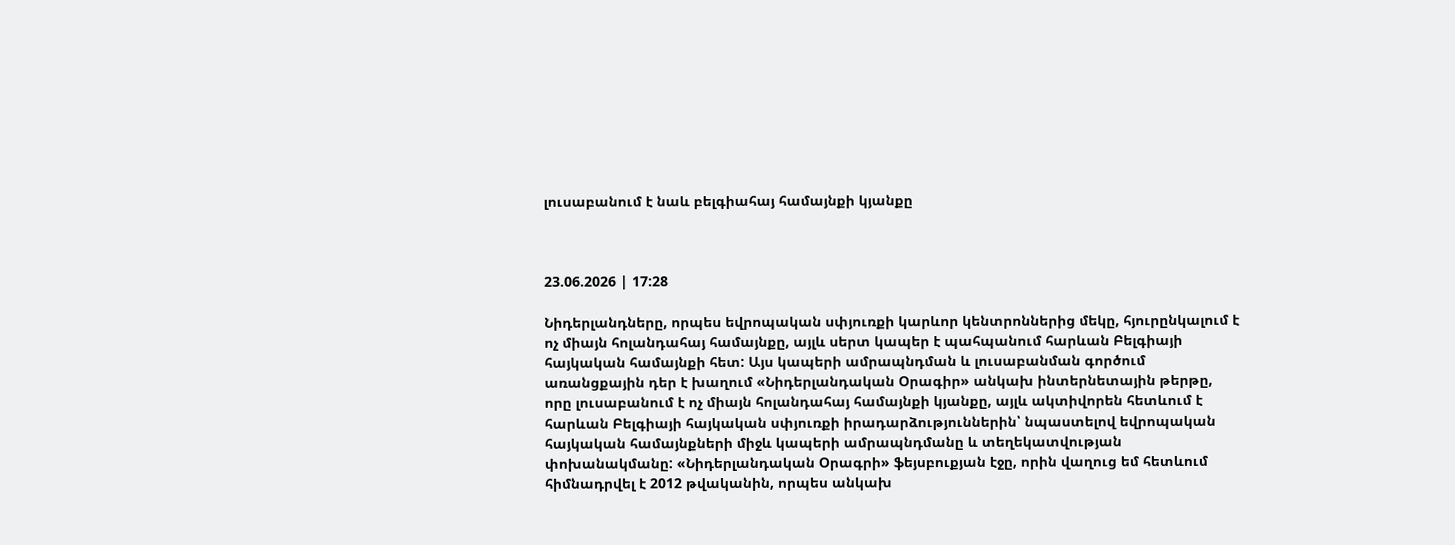լուսաբանում է նաև բելգիահայ համայնքի կյանքը



23.06.2026 | 17:28

Նիդերլանդները, որպես եվրոպական սփյուռքի կարևոր կենտրոններից մեկը, հյուրընկալում է ոչ միայն հոլանդահայ համայնքը, այլև սերտ կապեր է պահպանում հարևան Բելգիայի հայկական համայնքի հետ: Այս կապերի ամրապնդման և լուսաբանման գործում առանցքային դեր է խաղում «Նիդերլանդական Օրագիր» անկախ ինտերնետային թերթը, որը լուսաբանում է ոչ միայն հոլանդահայ համայնքի կյանքը, այլև ակտիվորեն հետևում է հարևան Բելգիայի հայկական սփյուռքի իրադարձություններին՝ նպաստելով եվրոպական հայկական համայնքների միջև կապերի ամրապնդմանը և տեղեկատվության փոխանակմանը: «Նիդերլանդական Օրագրի» ֆեյսբուքյան էջը, որին վաղուց եմ հետևում հիմնադրվել է 2012 թվականին, որպես անկախ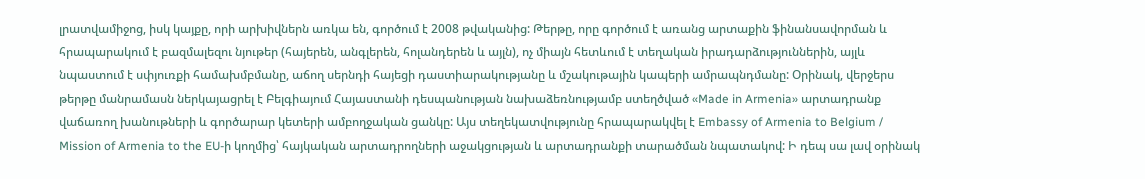լրատվամիջոց, իսկ կայքը, որի արխիվներն առկա են, գործում է 2008 թվականից: Թերթը, որը գործում է առանց արտաքին ֆինանսավորման և հրապարակում է բազմալեզու նյութեր (հայերեն, անգլերեն, հոլանդերեն և այլն), ոչ միայն հետևում է տեղական իրադարձություններին, այլև նպաստում է սփյուռքի համախմբմանը, աճող սերնդի հայեցի դաստիարակությանը և մշակութային կապերի ամրապնդմանը: Օրինակ, վերջերս թերթը մանրամասն ներկայացրել է Բելգիայում Հայաստանի դեսպանության նախաձեռնությամբ ստեղծված «Made in Armenia» արտադրանք վաճառող խանութների և գործարար կետերի ամբողջական ցանկը: Այս տեղեկատվությունը հրապարակվել է Embassy of Armenia to Belgium / Mission of Armenia to the EU-ի կողմից՝ հայկական արտադրողների աջակցության և արտադրանքի տարածման նպատակով: Ի դեպ սա լավ օրինակ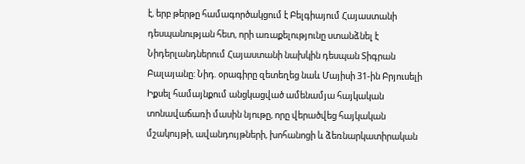է, երբ թերթը համագործակցում է Բելգիայում Հայաստանի դեսպանության հետ, որի առաքելությունը ստանձնել է Նիդերլանդներում Հայաստանի նախկին դեսպան Տիգրան Բալայանը: Նիդ. օրագիրը զետեղեց նաև Մայիսի 31-ին Բրյուսելի Իքսել համայնքում անցկացված ամենամյա հայկական տոնավաճառի մասին նյութը, որը վերածվեց հայկական մշակույթի, ավանդույթների, խոհանոցի և ձեռնարկատիրական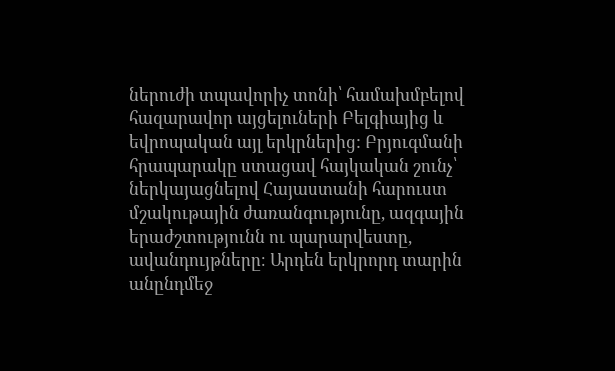ներուժի տպավորիչ տոնի՝ համախմբելով հազարավոր այցելուների Բելգիայից և եվրոպական այլ երկրներից: Բրյուգմանի հրապարակը ստացավ հայկական շունչ՝ ներկայացնելով Հայաստանի հարուստ մշակութային ժառանգությունը, ազգային երաժշտությունն ու պարարվեստը, ավանդույթները։ Արդեն երկրորդ տարին անընդմեջ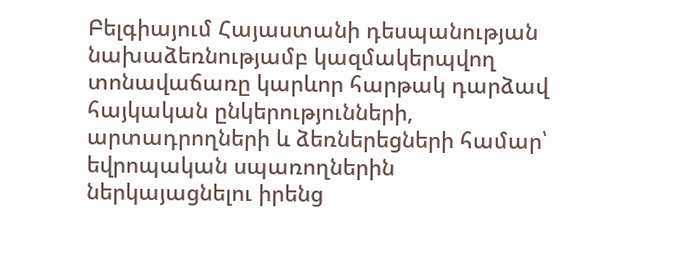Բելգիայում Հայաստանի դեսպանության նախաձեռնությամբ կազմակերպվող տոնավաճառը կարևոր հարթակ դարձավ հայկական ընկերությունների, արտադրողների և ձեռներեցների համար՝ եվրոպական սպառողներին ներկայացնելու իրենց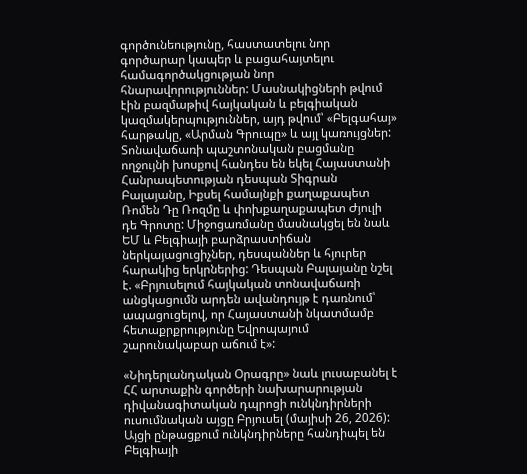գործունեությունը, հաստատելու նոր գործարար կապեր և բացահայտելու համագործակցության նոր հնարավորություններ: Մասնակիցների թվում էին բազմաթիվ հայկական և բելգիական կազմակերպություններ, այդ թվում՝ «Բելգահայ» հարթակը, «Արման Գրուպը» և այլ կառույցներ: Տոնավաճառի պաշտոնական բացմանը ողջույնի խոսքով հանդես են եկել Հայաստանի Հանրապետության դեսպան Տիգրան Բալայանը, Իքսել համայնքի քաղաքապետ Ռոմեն Դը Ռոզմը և փոխքաղաքապետ Ժյուլի դե Գրոտը: Միջոցառմանը մասնակցել են նաև ԵՄ և Բելգիայի բարձրաստիճան ներկայացուցիչներ, դեսպաններ և հյուրեր հարակից երկրներից: Դեսպան Բալայանը նշել է. «Բրյուսելում հայկական տոնավաճառի անցկացումն արդեն ավանդույթ է դառնում՝ ապացուցելով, որ Հայաստանի նկատմամբ հետաքրքրությունը Եվրոպայում շարունակաբար աճում է»:

«Նիդերլանդական Օրագրը» նաև լուսաբանել է ՀՀ արտաքին գործերի նախարարության դիվանագիտական դպրոցի ունկնդիրների ուսումնական այցը Բրյուսել (մայիսի 26, 2026): Այցի ընթացքում ունկնդիրները հանդիպել են Բելգիայի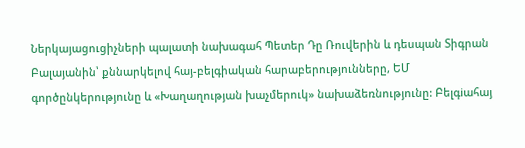Ներկայացուցիչների պալատի նախագահ Պետեր Դը Ռուվերին և դեսպան Տիգրան Բալայանին՝ քննարկելով հայ-բելգիական հարաբերությունները, ԵՄ գործընկերությունը և «Խաղաղության խաչմերուկ» նախաձեռնությունը: Բելգiահայ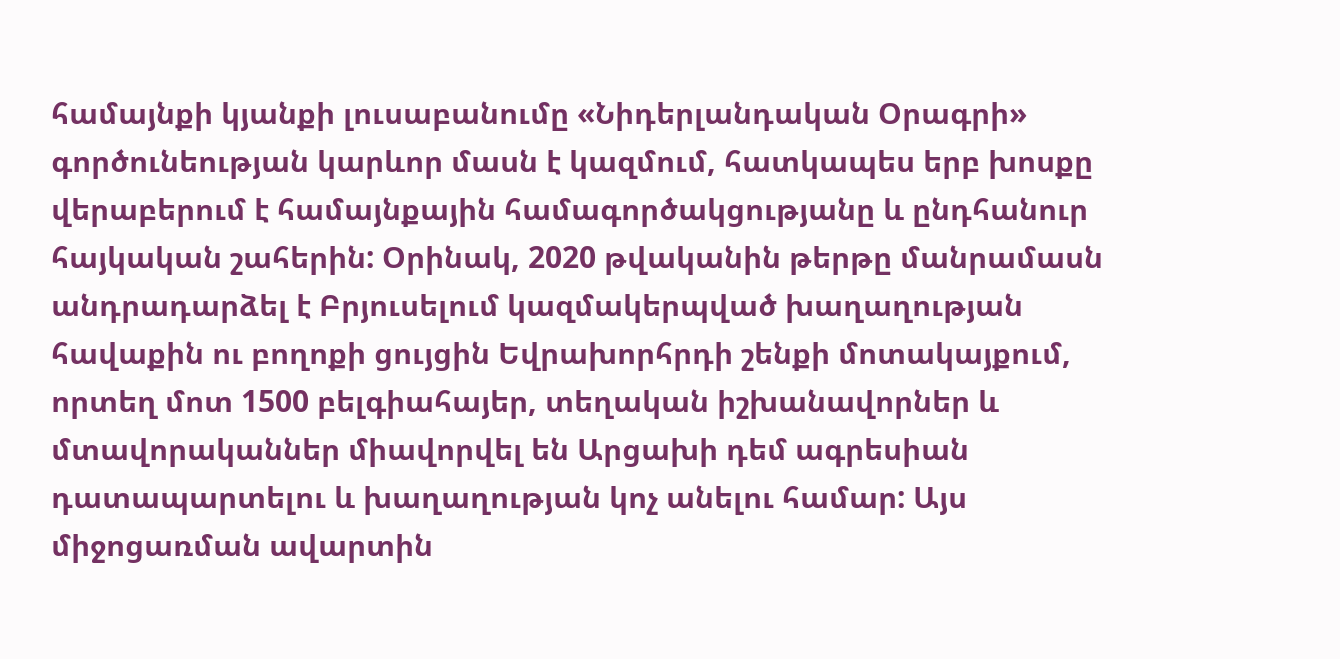համայնքի կյանքի լուսաբանումը «Նիդերլանդական Օրագրի» գործունեության կարևոր մասն է կազմում, հատկապես երբ խոսքը վերաբերում է համայնքային համագործակցությանը և ընդհանուր հայկական շահերին: Օրինակ, 2020 թվականին թերթը մանրամասն անդրադարձել է Բրյուսելում կազմակերպված խաղաղության հավաքին ու բողոքի ցույցին Եվրախորհրդի շենքի մոտակայքում, որտեղ մոտ 1500 բելգիահայեր, տեղական իշխանավորներ և մտավորականներ միավորվել են Արցախի դեմ ագրեսիան դատապարտելու և խաղաղության կոչ անելու համար: Այս միջոցառման ավարտին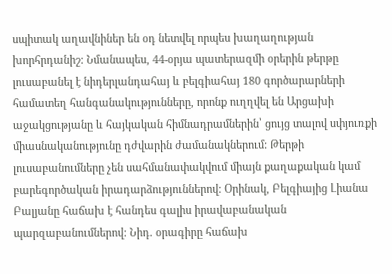սպիտակ աղավնիներ են օդ նետվել որպես խաղաղության խորհրդանիշ: Նմանապես, 44-օրյա պատերազմի օրերին թերթը լուսաբանել է նիդերլանդահայ և բելգիահայ 180 գործարարների համատեղ հանգանակությունները, որոնք ուղղվել են Արցախի աջակցությանը և հայկական հիմնադրամներին՝ ցույց տալով սփյուռքի միասնականությունը դժվարին ժամանակներում: Թերթի լուսաբանումները չեն սահմանափակվում միայն քաղաքական կամ բարեգործական իրադարձություններով: Օրինակ, Բելգիայից Լիանա Բալյանը հաճախ է հանդես գալիս իրավաբանական պարզաբանումներով: Նիդ. օրագիրը հաճախ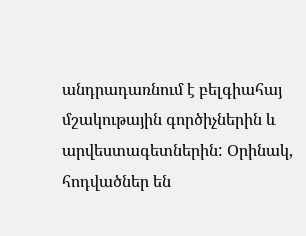անդրադառնում է բելգիահայ մշակութային գործիչներին և արվեստագետներին: Օրինակ, հոդվածներ են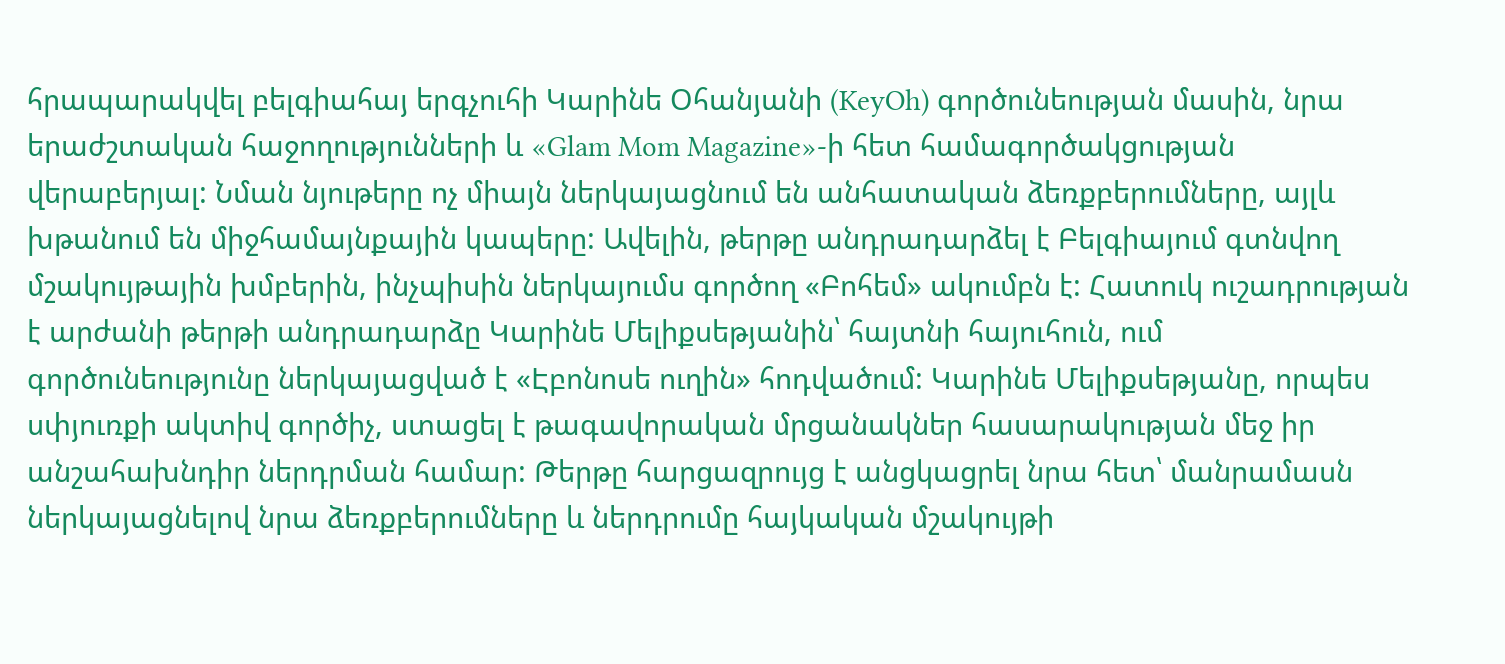հրապարակվել բելգիահայ երգչուհի Կարինե Օհանյանի (KeyOh) գործունեության մասին, նրա երաժշտական հաջողությունների և «Glam Mom Magazine»-ի հետ համագործակցության վերաբերյալ: Նման նյութերը ոչ միայն ներկայացնում են անհատական ձեռքբերումները, այլև խթանում են միջհամայնքային կապերը: Ավելին, թերթը անդրադարձել է Բելգիայում գտնվող մշակույթային խմբերին, ինչպիսին ներկայումս գործող «Բոհեմ» ակումբն է: Հատուկ ուշադրության է արժանի թերթի անդրադարձը Կարինե Մելիքսեթյանին՝ հայտնի հայուհուն, ում գործունեությունը ներկայացված է «Էբոնոսե ուղին» հոդվածում: Կարինե Մելիքսեթյանը, որպես սփյուռքի ակտիվ գործիչ, ստացել է թագավորական մրցանակներ հասարակության մեջ իր անշահախնդիր ներդրման համար: Թերթը հարցազրույց է անցկացրել նրա հետ՝ մանրամասն ներկայացնելով նրա ձեռքբերումները և ներդրումը հայկական մշակույթի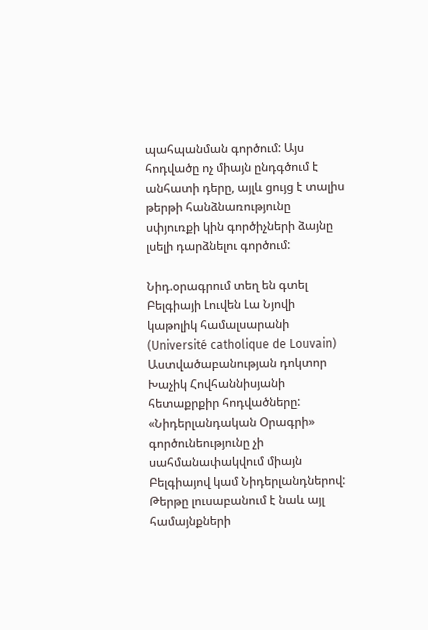պահպանման գործում: Այս հոդվածը ոչ միայն ընդգծում է անհատի դերը, այլև ցույց է տալիս թերթի հանձնառությունը սփյուռքի կին գործիչների ձայնը լսելի դարձնելու գործում:

Նիդ.օրագրում տեղ են գտել Բելգիայի Լուվեն Լա Նյովի կաթոլիկ համալսարանի (Université catholique de Louvain) Աստվածաբանության դոկտոր Խաչիկ Հովհաննիսյանի հետաքրքիր հոդվածները: «Նիդերլանդական Օրագրի» գործունեությունը չի սահմանափակվում միայն Բելգիայով կամ Նիդերլանդներով: Թերթը լուսաբանում է նաև այլ համայնքների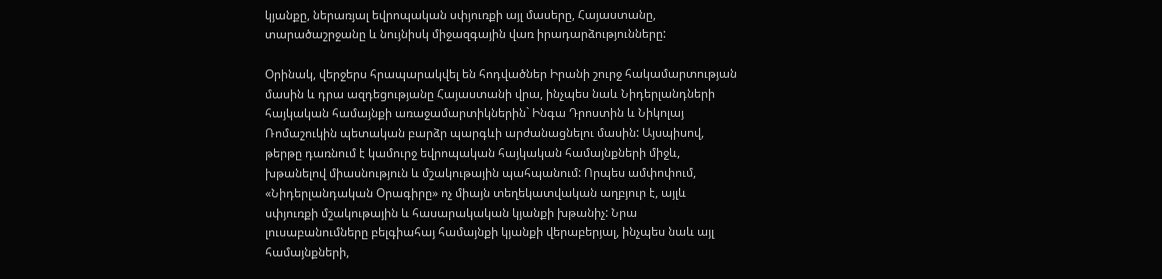կյանքը, ներառյալ եվրոպական սփյուռքի այլ մասերը, Հայաստանը, տարածաշրջանը և նույնիսկ միջազգային վառ իրադարձությունները:

Օրինակ, վերջերս հրապարակվել են հոդվածներ Իրանի շուրջ հակամարտության մասին և դրա ազդեցությանը Հայաստանի վրա, ինչպես նաև Նիդերլանդների հայկական համայնքի առաջամարտիկներին` Ինգա Դրոստին և Նիկոլայ Ռոմաշուկին պետական բարձր պարգևի արժանացնելու մասին: Այսպիսով, թերթը դառնում է կամուրջ եվրոպական հայկական համայնքների միջև, խթանելով միասնություն և մշակութային պահպանում: Որպես ամփոփում, «Նիդերլանդական Օրագիրը» ոչ միայն տեղեկատվական աղբյուր է, այլև սփյուռքի մշակութային և հասարակական կյանքի խթանիչ: Նրա լուսաբանումները բելգիահայ համայնքի կյանքի վերաբերյալ, ինչպես նաև այլ համայնքների,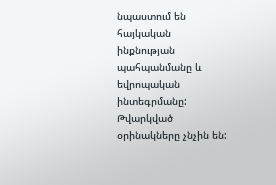նպաստում են հայկական ինքնության պահպանմանը և եվրոպական ինտեգրմանը: Թվարկված օրինակները չնչին են: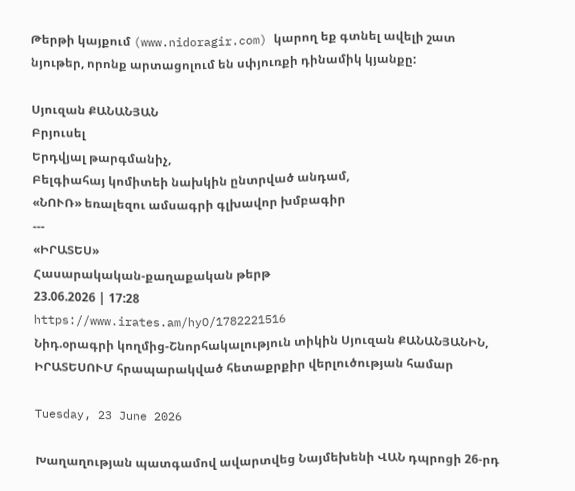Թերթի կայքում (www.nidoragir.com) կարող եք գտնել ավելի շատ նյութեր, որոնք արտացոլում են սփյուռքի դինամիկ կյանքը:

Սյուզան ՔԱՆԱՆՅԱՆ
Բրյուսել
Երդվյալ թարգմանիչ,
Բելգիահայ կոմիտեի նախկին ընտրված անդամ,
«ՆՈՒՌ» եռալեզու ամսագրի գլխավոր խմբագիր
---
«ԻՐԱՏԵՍ»
Հասարակական-քաղաքական թերթ
23.06.2026 | 17:28
https://www.irates.am/hyO/1782221516
Նիդ.օրագրի կողմից-Շնորհակալություն տիկին Սյուզան ՔԱՆԱՆՅԱՆԻՆ, ԻՐԱՏԵՍՈՒՄ հրապարակված հետաքրքիր վերլուծության համար

Tuesday, 23 June 2026

Խաղաղության պատգամով ավարտվեց Նայմեխենի ՎԱՆ դպրոցի 26-րդ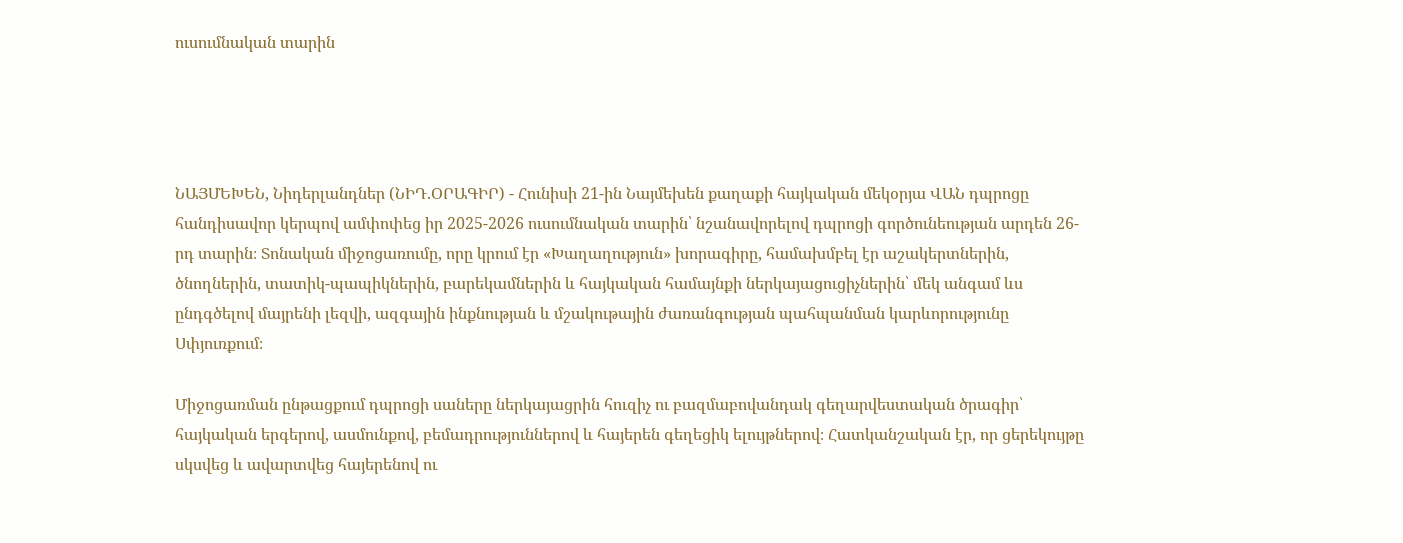ուսումնական տարին




ՆԱՅՄԵԽԵՆ, Նիդերլանդներ (ՆԻԴ.ՕՐԱԳԻՐ) - Հունիսի 21-ին Նայմեխեն քաղաքի հայկական մեկօրյա ՎԱՆ դպրոցը հանդիսավոր կերպով ամփոփեց իր 2025-2026 ուսումնական տարին՝ նշանավորելով դպրոցի գործունեության արդեն 26-րդ տարին։ Տոնական միջոցառումը, որը կրում էր «Խաղաղություն» խորագիրը, համախմբել էր աշակերտներին, ծնողներին, տատիկ-պապիկներին, բարեկամներին և հայկական համայնքի ներկայացուցիչներին՝ մեկ անգամ ևս ընդգծելով մայրենի լեզվի, ազգային ինքնության և մշակութային ժառանգության պահպանման կարևորությունը Սփյուռքում։

Միջոցառման ընթացքում դպրոցի սաները ներկայացրին հուզիչ ու բազմաբովանդակ գեղարվեստական ծրագիր՝ հայկական երգերով, ասմունքով, բեմադրություններով և հայերեն գեղեցիկ ելույթներով։ Հատկանշական էր, որ ցերեկույթը սկսվեց և ավարտվեց հայերենով ու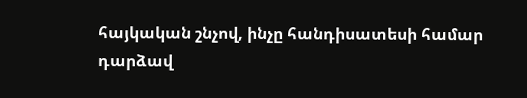հայկական շնչով, ինչը հանդիսատեսի համար դարձավ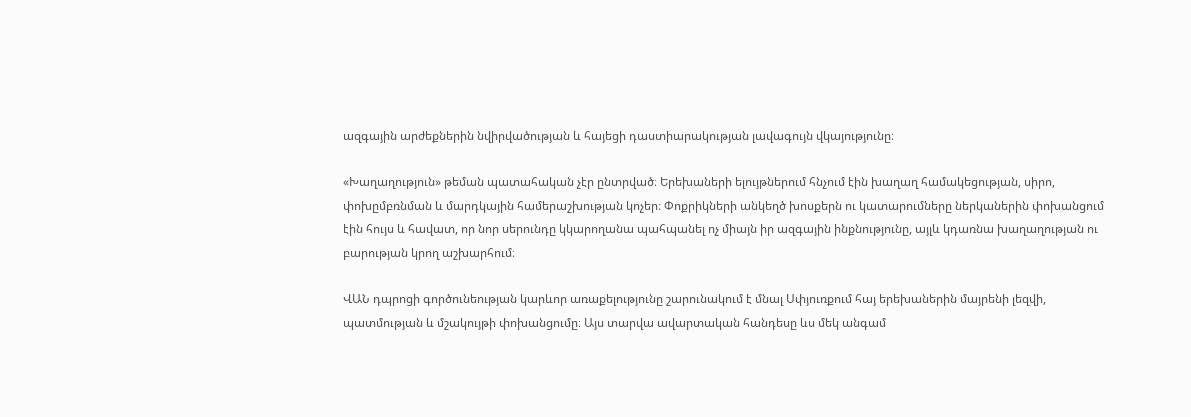ազգային արժեքներին նվիրվածության և հայեցի դաստիարակության լավագույն վկայությունը։

«Խաղաղություն» թեման պատահական չէր ընտրված։ Երեխաների ելույթներում հնչում էին խաղաղ համակեցության, սիրո, փոխըմբռնման և մարդկային համերաշխության կոչեր։ Փոքրիկների անկեղծ խոսքերն ու կատարումները ներկաներին փոխանցում էին հույս և հավատ, որ նոր սերունդը կկարողանա պահպանել ոչ միայն իր ազգային ինքնությունը, այլև կդառնա խաղաղության ու բարության կրող աշխարհում։

ՎԱՆ դպրոցի գործունեության կարևոր առաքելությունը շարունակում է մնալ Սփյուռքում հայ երեխաներին մայրենի լեզվի, պատմության և մշակույթի փոխանցումը։ Այս տարվա ավարտական հանդեսը ևս մեկ անգամ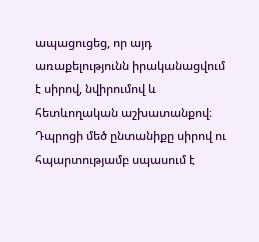ապացուցեց, որ այդ առաքելությունն իրականացվում է սիրով, նվիրումով և հետևողական աշխատանքով։ Դպրոցի մեծ ընտանիքը սիրով ու հպարտությամբ սպասում է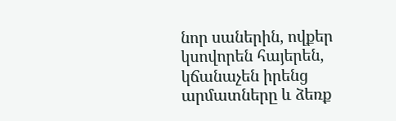նոր սաներին, ովքեր կսովորեն հայերեն, կճանաչեն իրենց արմատները և ձեռք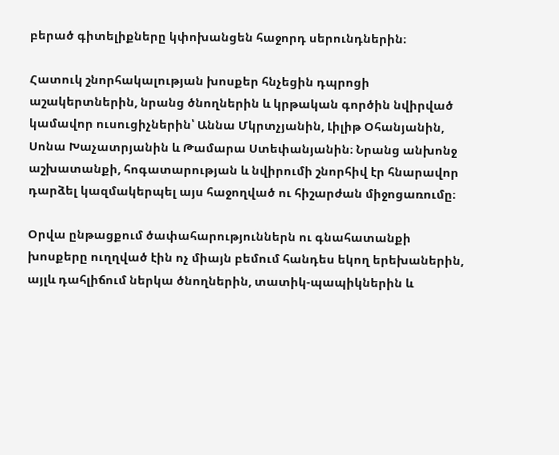բերած գիտելիքները կփոխանցեն հաջորդ սերունդներին։

Հատուկ շնորհակալության խոսքեր հնչեցին դպրոցի աշակերտներին, նրանց ծնողներին և կրթական գործին նվիրված կամավոր ուսուցիչներին՝ Աննա Մկրտչյանին, Լիլիթ Օհանյանին, Սոնա Խաչատրյանին և Թամարա Ստեփանյանին։ Նրանց անխոնջ աշխատանքի, հոգատարության և նվիրումի շնորհիվ էր հնարավոր դարձել կազմակերպել այս հաջողված ու հիշարժան միջոցառումը։

Օրվա ընթացքում ծափահարություններն ու գնահատանքի խոսքերը ուղղված էին ոչ միայն բեմում հանդես եկող երեխաներին, այլև դահլիճում ներկա ծնողներին, տատիկ-պապիկներին և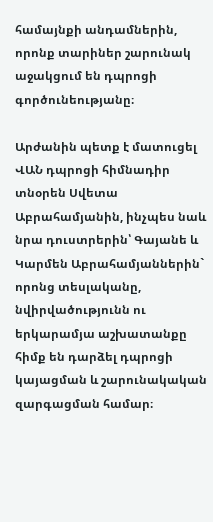համայնքի անդամներին, որոնք տարիներ շարունակ աջակցում են դպրոցի գործունեությանը։

Արժանին պետք է մատուցել ՎԱՆ դպրոցի հիմնադիր տնօրեն Սվետա Աբրահամյանին, ինչպես նաև նրա դուստրերին՝ Գայանե և Կարմեն Աբրահամյաններին` որոնց տեսլականը, նվիրվածությունն ու երկարամյա աշխատանքը հիմք են դարձել դպրոցի կայացման և շարունակական զարգացման համար։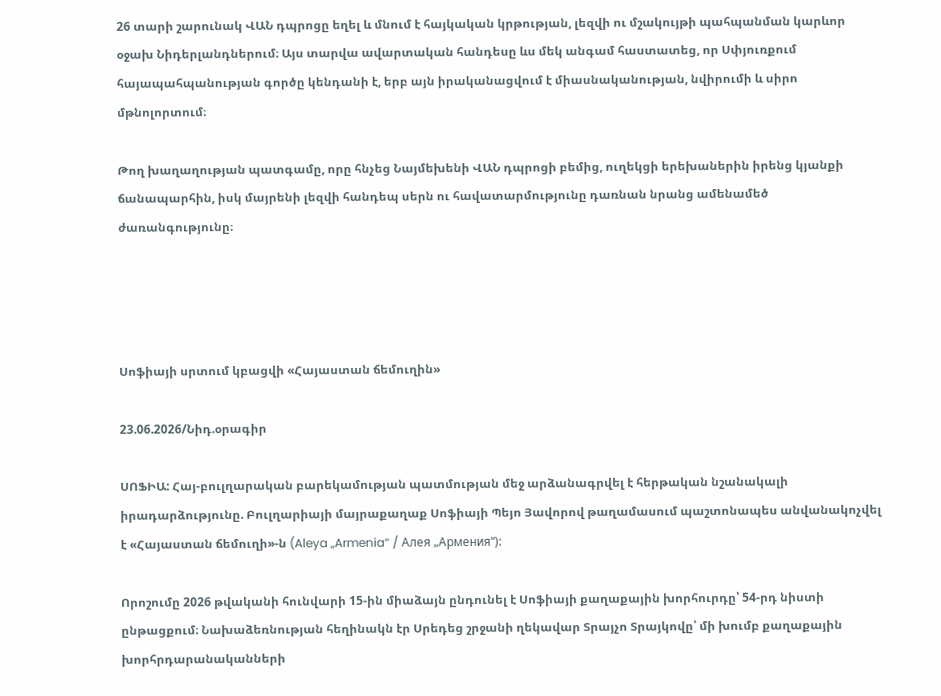26 տարի շարունակ ՎԱՆ դպրոցը եղել և մնում է հայկական կրթության, լեզվի ու մշակույթի պահպանման կարևոր օջախ Նիդերլանդներում։ Այս տարվա ավարտական հանդեսը ևս մեկ անգամ հաստատեց, որ Սփյուռքում հայապահպանության գործը կենդանի է, երբ այն իրականացվում է միասնականության, նվիրումի և սիրո մթնոլորտում։

Թող խաղաղության պատգամը, որը հնչեց Նայմեխենի ՎԱՆ դպրոցի բեմից, ուղեկցի երեխաներին իրենց կյանքի ճանապարհին, իսկ մայրենի լեզվի հանդեպ սերն ու հավատարմությունը դառնան նրանց ամենամեծ ժառանգությունը։




Սոֆիայի սրտում կբացվի «Հայաստան ճեմուղին»

23.06.2026/Նիդ.օրագիր

ՍՈՖԻԱ: Հայ-բուլղարական բարեկամության պատմության մեջ արձանագրվել է հերթական նշանակալի իրադարձությունը. Բուլղարիայի մայրաքաղաք Սոֆիայի Պեյո Յավորով թաղամասում պաշտոնապես անվանակոչվել է «Հայաստան ճեմուղի»-ն (Aleya „Armenia“ / Алея „Армения“):

Որոշումը 2026 թվականի հունվարի 15-ին միաձայն ընդունել է Սոֆիայի քաղաքային խորհուրդը՝ 54-րդ նիստի ընթացքում։ Նախաձեռնության հեղինակն էր Սրեդեց շրջանի ղեկավար Տրայչո Տրայկովը՝ մի խումբ քաղաքային խորհրդարանականների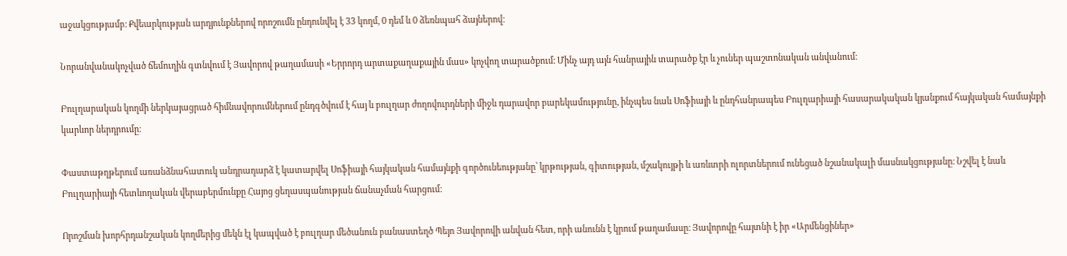աջակցությամբ։ Քվեարկության արդյունքներով որոշումն ընդունվել է 33 կողմ, 0 դեմ և 0 ձեռնպահ ձայներով։

Նորանվանակոչված ճեմուղին գտնվում է Յավորով թաղամասի «Երրորդ արտաքաղաքային մաս» կոչվող տարածքում։ Մինչ այդ այն հանրային տարածք էր և չուներ պաշտոնական անվանում։

Բուլղարական կողմի ներկայացրած հիմնավորումներում ընդգծվում է հայ և բուլղար ժողովուրդների միջև դարավոր բարեկամությունը, ինչպես նաև Սոֆիայի և ընդհանրապես Բուլղարիայի հասարակական կյանքում հայկական համայնքի կարևոր ներդրումը։

Փաստաթղթերում առանձնահատուկ անդրադարձ է կատարվել Սոֆիայի հայկական համայնքի գործունեությանը՝ կրթության, գիտության, մշակույթի և առևտրի ոլորտներում ունեցած նշանակալի մասնակցությանը։ Նշվել է նաև Բուլղարիայի հետևողական վերաբերմունքը Հայոց ցեղասպանության ճանաչման հարցում։

Որոշման խորհրդանշական կողմերից մեկն էլ կապված է բուլղար մեծանուն բանաստեղծ Պեյո Յավորովի անվան հետ, որի անունն է կրում թաղամասը։ Յավորովը հայտնի է իր «Արմենցիներ»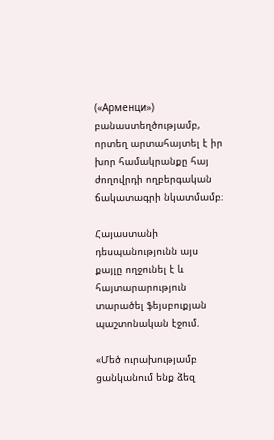(«Арменци») բանաստեղծությամբ, որտեղ արտահայտել է իր խոր համակրանքը հայ ժողովրդի ողբերգական ճակատագրի նկատմամբ։

Հայաստանի դեսպանությունն այս քայլը ողջունել է և հայտարարություն տարածել ֆեյսբուքյան պաշտոնական էջում.

«Մեծ ուրախությամբ ցանկանում ենք ձեզ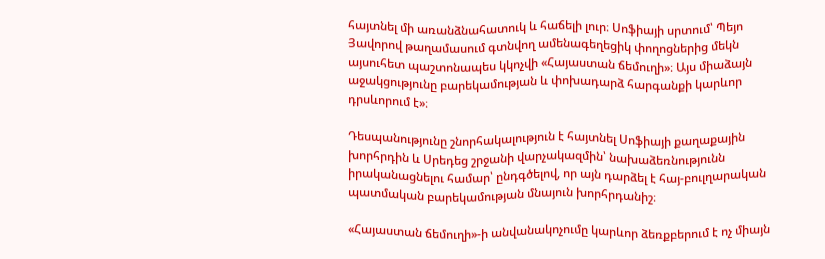հայտնել մի առանձնահատուկ և հաճելի լուր։ Սոֆիայի սրտում՝ Պեյո Յավորով թաղամասում գտնվող ամենագեղեցիկ փողոցներից մեկն այսուհետ պաշտոնապես կկոչվի «Հայաստան ճեմուղի»։ Այս միաձայն աջակցությունը բարեկամության և փոխադարձ հարգանքի կարևոր դրսևորում է»։

Դեսպանությունը շնորհակալություն է հայտնել Սոֆիայի քաղաքային խորհրդին և Սրեդեց շրջանի վարչակազմին՝ նախաձեռնությունն իրականացնելու համար՝ ընդգծելով, որ այն դարձել է հայ-բուլղարական պատմական բարեկամության մնայուն խորհրդանիշ։

«Հայաստան ճեմուղի»-ի անվանակոչումը կարևոր ձեռքբերում է ոչ միայն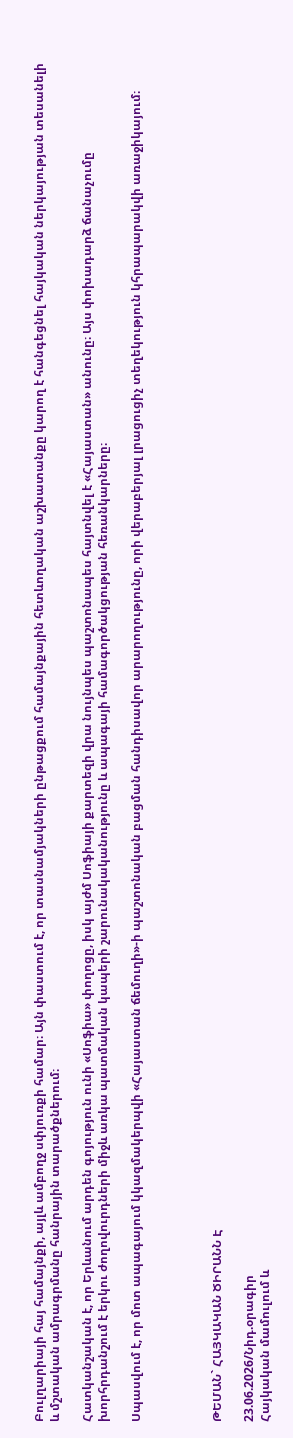Բուլղարիայի հայ համայնքի, այլև ամբողջ սփյուռքի համար։ Այն փաստում է, որ տասնամյակների ընթացքում համայնքային հետևողական աշխատանքը կարող է հանգեցնել հայկական ներկայության տեսանելի և մշտական ամրագրմանը հանրային տարածքներում։

Հատկանշական է, որ Երևանում արդեն գոյություն ունի «Սոֆիա» փողոցը, իսկ այժմ Սոֆիայի քարտեզի վրա նույնպես պաշտոնապես հայտնվել է «Հայաստան» անունը։ Այս փոխադարձ ճանաչումը խորհրդանշում է երկու ժողովուրդների միջև առկա պատմական կապերի շարունակականությունը և ապագայի համագործակցության հեռանկարները։

Սպասվում է, որ մոտ ապագայում կկազմակերպվի «Հայաստան ճեմուղի»-ի պաշտոնական բացման հանդիսավոր արարողությունը, որի վերաբերյալ լրացուցիչ տեղեկություն կհրապարակվի առաջիկայում։




ԹԵՄԱՆ` ՀԱՅԿԱԿԱՆ ԾԻՐԱՆՆ Է

23.06.2026/Նիդ.օրագիր
Հայկական մամուլում և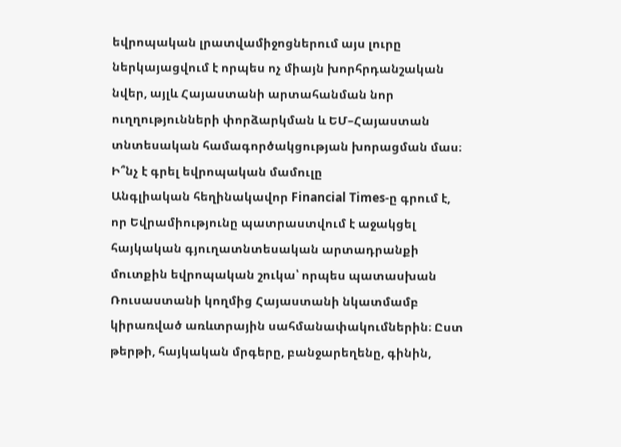եվրոպական լրատվամիջոցներում այս լուրը ներկայացվում է որպես ոչ միայն խորհրդանշական նվեր, այլև Հայաստանի արտահանման նոր ուղղությունների փորձարկման և ԵՄ–Հայաստան տնտեսական համագործակցության խորացման մաս։
Ի՞նչ է գրել եվրոպական մամուլը
Անգլիական հեղինակավոր Financial Times-ը գրում է, որ Եվրամիությունը պատրաստվում է աջակցել հայկական գյուղատնտեսական արտադրանքի մուտքին եվրոպական շուկա՝ որպես պատասխան Ռուսաստանի կողմից Հայաստանի նկատմամբ կիրառված առևտրային սահմանափակումներին։ Ըստ թերթի, հայկական մրգերը, բանջարեղենը, գինին,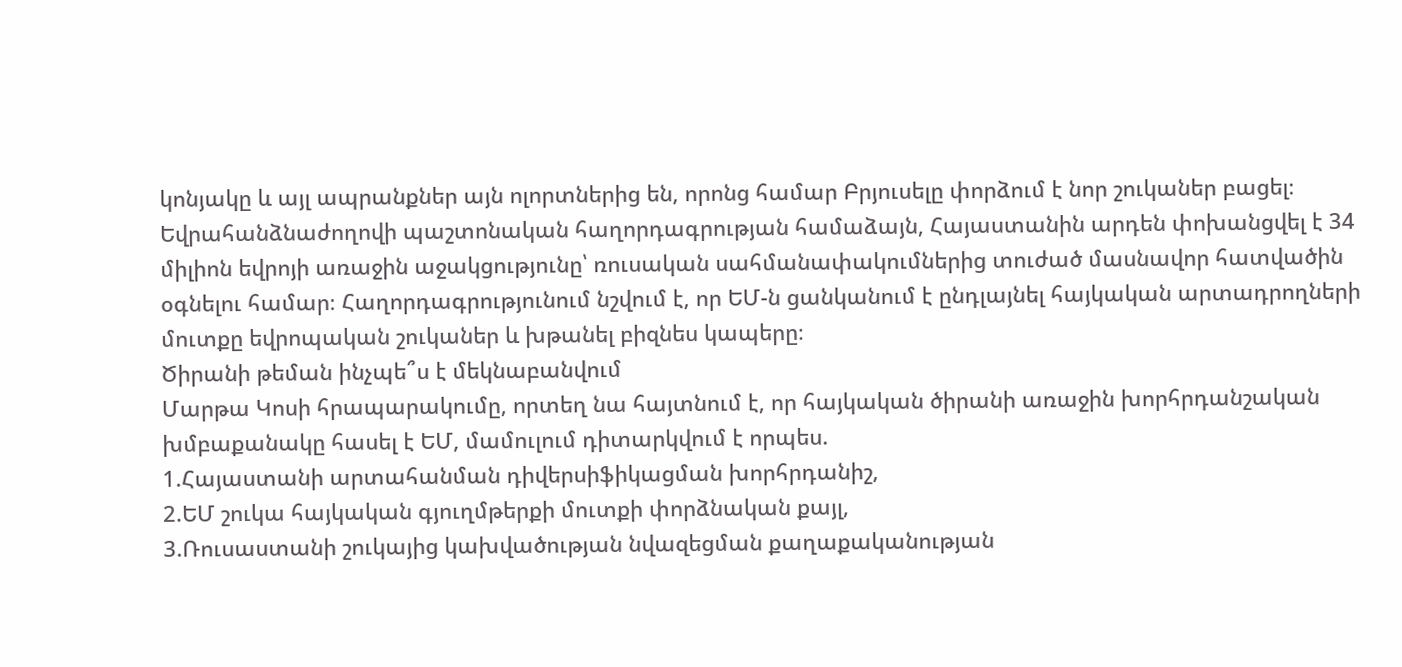կոնյակը և այլ ապրանքներ այն ոլորտներից են, որոնց համար Բրյուսելը փորձում է նոր շուկաներ բացել։
Եվրահանձնաժողովի պաշտոնական հաղորդագրության համաձայն, Հայաստանին արդեն փոխանցվել է 34 միլիոն եվրոյի առաջին աջակցությունը՝ ռուսական սահմանափակումներից տուժած մասնավոր հատվածին օգնելու համար։ Հաղորդագրությունում նշվում է, որ ԵՄ-ն ցանկանում է ընդլայնել հայկական արտադրողների մուտքը եվրոպական շուկաներ և խթանել բիզնես կապերը։
Ծիրանի թեման ինչպե՞ս է մեկնաբանվում
Մարթա Կոսի հրապարակումը, որտեղ նա հայտնում է, որ հայկական ծիրանի առաջին խորհրդանշական խմբաքանակը հասել է ԵՄ, մամուլում դիտարկվում է որպես.
1.Հայաստանի արտահանման դիվերսիֆիկացման խորհրդանիշ,
2.ԵՄ շուկա հայկական գյուղմթերքի մուտքի փորձնական քայլ,
3.Ռուսաստանի շուկայից կախվածության նվազեցման քաղաքականության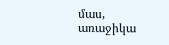մաս,
առաջիկա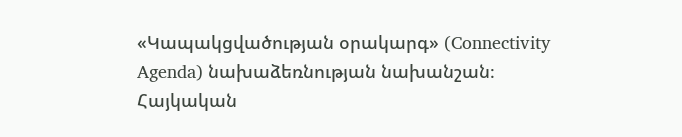«Կապակցվածության օրակարգ» (Connectivity Agenda) նախաձեռնության նախանշան։
Հայկական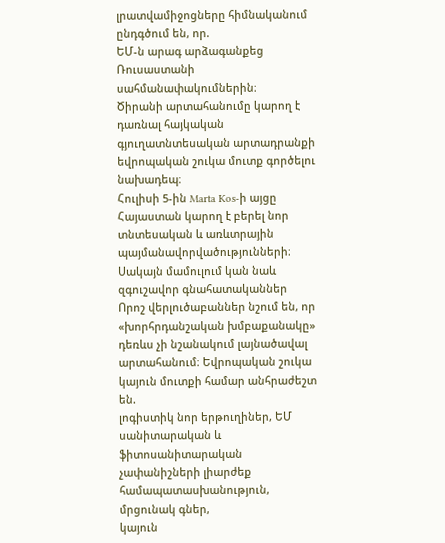լրատվամիջոցները հիմնականում ընդգծում են, որ.
ԵՄ-ն արագ արձագանքեց Ռուսաստանի սահմանափակումներին։
Ծիրանի արտահանումը կարող է դառնալ հայկական գյուղատնտեսական արտադրանքի եվրոպական շուկա մուտք գործելու նախադեպ։
Հուլիսի 5-ին Marta Kos-ի այցը Հայաստան կարող է բերել նոր տնտեսական և առևտրային պայմանավորվածությունների։
Սակայն մամուլում կան նաև զգուշավոր գնահատականներ
Որոշ վերլուծաբաններ նշում են, որ «խորհրդանշական խմբաքանակը» դեռևս չի նշանակում լայնածավալ արտահանում։ Եվրոպական շուկա կայուն մուտքի համար անհրաժեշտ են.
լոգիստիկ նոր երթուղիներ, ԵՄ սանիտարական և ֆիտոսանիտարական չափանիշների լիարժեք համապատասխանություն, մրցունակ գներ,
կայուն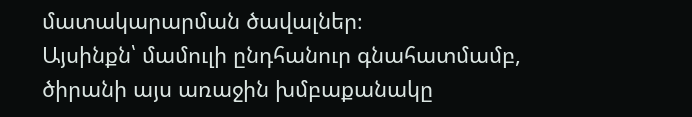մատակարարման ծավալներ։
Այսինքն՝ մամուլի ընդհանուր գնահատմամբ, ծիրանի այս առաջին խմբաքանակը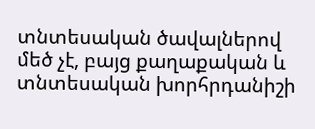տնտեսական ծավալներով մեծ չէ, բայց քաղաքական և տնտեսական խորհրդանիշի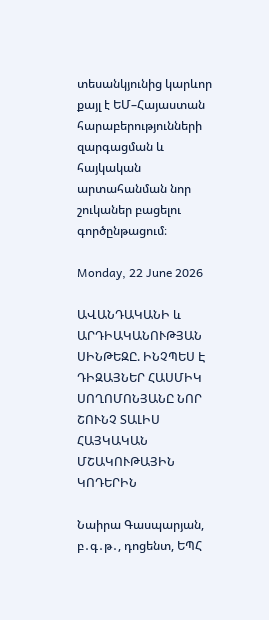տեսանկյունից կարևոր քայլ է ԵՄ–Հայաստան հարաբերությունների զարգացման և հայկական արտահանման նոր շուկաներ բացելու գործընթացում։

Monday, 22 June 2026

ԱՎԱՆԴԱԿԱՆԻ և ԱՐԴԻԱԿԱՆՈՒԹՅԱՆ ՍԻՆԹԵԶԸ. ԻՆՉՊԵՍ Է ԴԻԶԱՅՆԵՐ ՀԱՍՄԻԿ ՍՈՂՈՄՈՆՅԱՆԸ ՆՈՐ ՇՈՒՆՉ ՏԱԼԻՍ ՀԱՅԿԱԿԱՆ ՄՇԱԿՈՒԹԱՅԻՆ ԿՈԴԵՐԻՆ

Նաիրա Գասպարյան,  բ․գ․թ․, դոցենտ, ԵՊՀ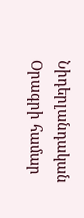Նիդերլանդական Օրագրի համար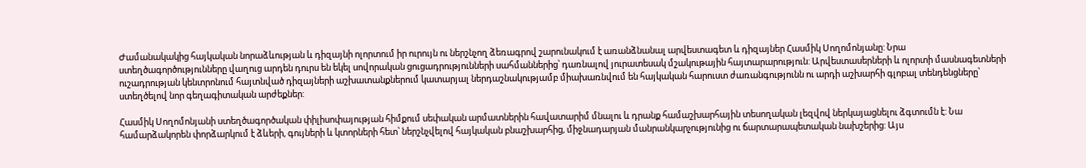Ժամանակակից հայկական նորաձևության և դիզայնի ոլորտում իր ուրույն ու ներշնչող ձեռագրով շարունակում է առանձնանալ արվեստագետ և դիզայներ Հասմիկ Սողոմոնյանը: Նրա ստեղծագործությունները վաղուց արդեն դուրս են եկել սովորական ցուցադրությունների սահմաններից՝ դառնալով յուրատեսակ մշակութային հայտարարություն: Արվեստասերների և ոլորտի մասնագետների ուշադրության կենտրոնում հայտնված դիզայների աշխատանքներում կատարյալ ներդաշնակությամբ միախառնվում են հայկական հարուստ ժառանգությունն ու արդի աշխարհի գլոբալ տենդենցները՝ ստեղծելով նոր գեղագիտական արժեքներ:

Հասմիկ Սողոմոնյանի ստեղծագործական փիլիսոփայության հիմքում սեփական արմատներին հավատարիմ մնալու և դրանք համաշխարհային տեսողական լեզվով ներկայացնելու ձգտումն է: Նա համարձակորեն փորձարկում է ձևերի, գույների և կտորների հետ՝ ներշնչվելով հայկական բնաշխարհից, միջնադարյան մանրանկարչությունից ու ճարտարապետական նախշերից: Այս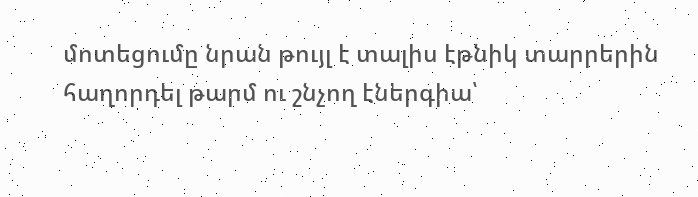մոտեցումը նրան թույլ է տալիս էթնիկ տարրերին հաղորդել թարմ ու շնչող էներգիա՝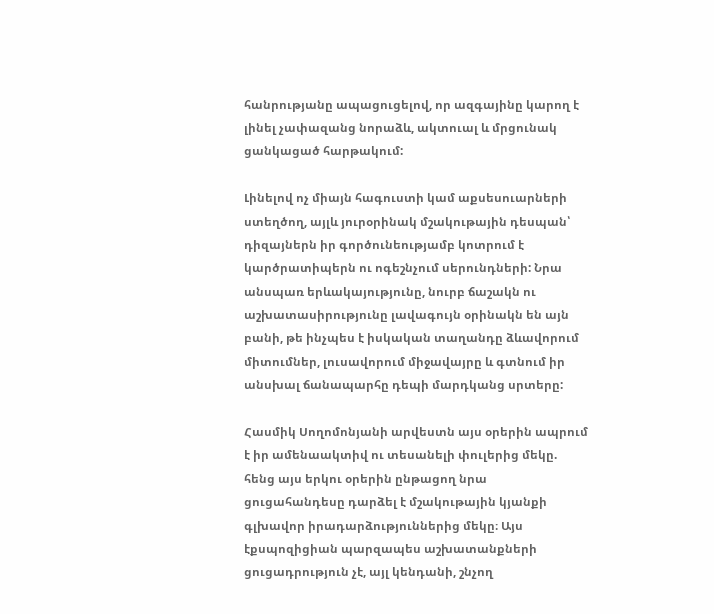հանրությանը ապացուցելով, որ ազգայինը կարող է լինել չափազանց նորաձև, ակտուալ և մրցունակ ցանկացած հարթակում:

Լինելով ոչ միայն հագուստի կամ աքսեսուարների ստեղծող, այլև յուրօրինակ մշակութային դեսպան՝ դիզայներն իր գործունեությամբ կոտրում է կարծրատիպերն ու ոգեշնչում սերունդների: Նրա անսպառ երևակայությունը, նուրբ ճաշակն ու աշխատասիրությունը լավագույն օրինակն են այն բանի, թե ինչպես է իսկական տաղանդը ձևավորում միտումներ, լուսավորում միջավայրը և գտնում իր անսխալ ճանապարհը դեպի մարդկանց սրտերը:

Հասմիկ Սողոմոնյանի արվեստն այս օրերին ապրում է իր ամենաակտիվ ու տեսանելի փուլերից մեկը. հենց այս երկու օրերին ընթացող նրա ցուցահանդեսը դարձել է մշակութային կյանքի գլխավոր իրադարձություններից մեկը։ Այս էքսպոզիցիան պարզապես աշխատանքների ցուցադրություն չէ, այլ կենդանի, շնչող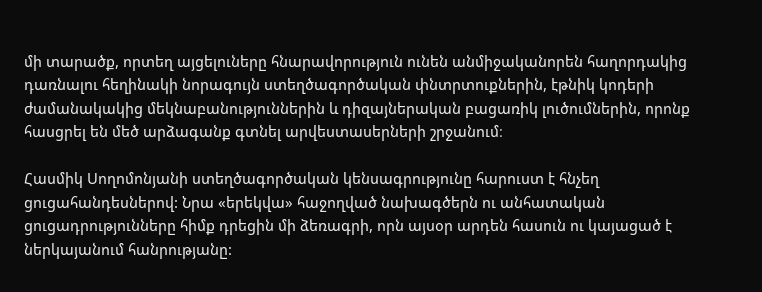մի տարածք, որտեղ այցելուները հնարավորություն ունեն անմիջականորեն հաղորդակից դառնալու հեղինակի նորագույն ստեղծագործական փնտրտուքներին, էթնիկ կոդերի ժամանակակից մեկնաբանություններին և դիզայներական բացառիկ լուծումներին, որոնք հասցրել են մեծ արձագանք գտնել արվեստասերների շրջանում։

Հասմիկ Սողոմոնյանի ստեղծագործական կենսագրությունը հարուստ է հնչեղ ցուցահանդեսներով: Նրա «երեկվա» հաջողված նախագծերն ու անհատական ցուցադրությունները հիմք դրեցին մի ձեռագրի, որն այսօր արդեն հասուն ու կայացած է ներկայանում հանրությանը: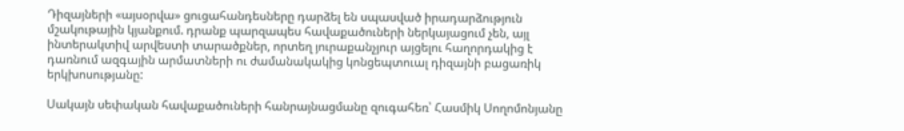Դիզայների «այսօրվա» ցուցահանդեսները դարձել են սպասված իրադարձություն մշակութային կյանքում. դրանք պարզապես հավաքածուների ներկայացում չեն, այլ ինտերակտիվ արվեստի տարածքներ, որտեղ յուրաքանչյուր այցելու հաղորդակից է դառնում ազգային արմատների ու ժամանակակից կոնցեպտուալ դիզայնի բացառիկ երկխոսությանը:

Սակայն սեփական հավաքածուների հանրայնացմանը զուգահեռ՝ Հասմիկ Սողոմոնյանը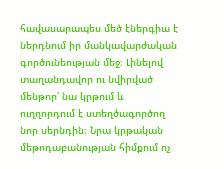հավասարապես մեծ էներգիա է ներդնում իր մանկավարժական գործունեության մեջ։ Լինելով տաղանդավոր ու նվիրված մենթոր՝ նա կրթում և ուղղորդում է ստեղծագործող նոր սերնդին։ Նրա կրթական մեթոդաբանության հիմքում ոչ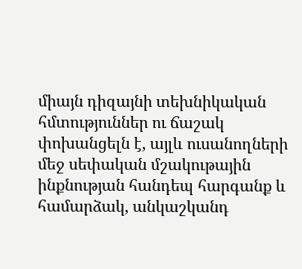միայն դիզայնի տեխնիկական հմտություններ ու ճաշակ փոխանցելն է, այլև ուսանողների մեջ սեփական մշակութային ինքնության հանդեպ հարգանք և համարձակ, անկաշկանդ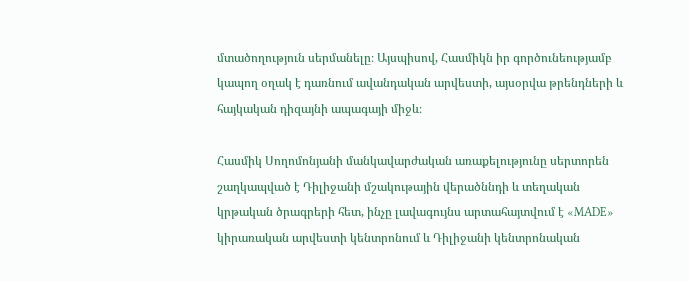մտածողություն սերմանելը։ Այսպիսով, Հասմիկն իր գործունեությամբ կապող օղակ է դառնում ավանդական արվեստի, այսօրվա թրենդների և հայկական դիզայնի ապագայի միջև։

Հասմիկ Սողոմոնյանի մանկավարժական առաքելությունը սերտորեն շաղկապված է Դիլիջանի մշակութային վերածննդի և տեղական կրթական ծրագրերի հետ, ինչը լավագույնս արտահայտվում է «MADE» կիրառական արվեստի կենտրոնում և Դիլիջանի կենտրոնական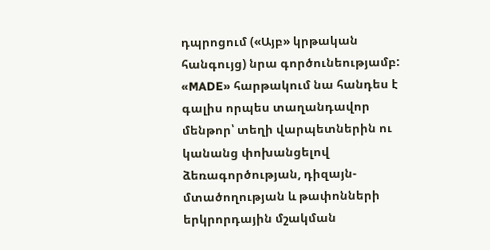դպրոցում («Այբ» կրթական հանգույց) նրա գործունեությամբ: «MADE» հարթակում նա հանդես է գալիս որպես տաղանդավոր մենթոր՝ տեղի վարպետներին ու կանանց փոխանցելով ձեռագործության, դիզայն-մտածողության և թափոնների երկրորդային մշակման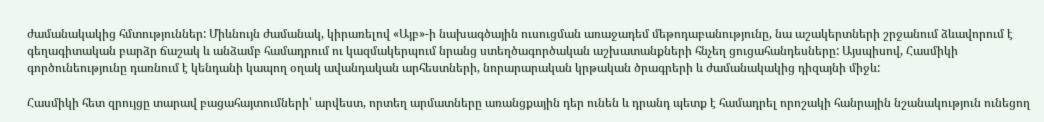ժամանակակից հմտություններ: Միևնույն ժամանակ, կիրառելով «Այբ»-ի նախագծային ուսուցման առաջադեմ մեթոդաբանությունը, նա աշակերտների շրջանում ձևավորում է գեղագիտական բարձր ճաշակ և անձամբ համադրում ու կազմակերպում նրանց ստեղծագործական աշխատանքների հնչեղ ցուցահանդեսները: Այսպիսով, Հասմիկի գործունեությունը դառնում է կենդանի կապող օղակ ավանդական արհեստների, նորարարական կրթական ծրագրերի և ժամանակակից դիզայնի միջև:

Հասմիկի հետ զրույցը տարավ բացահայտումների՝ արվեստ, որտեղ արմատները առանցքային դեր ունեն և դրանդ պետք է համադրել որոշակի հանրային նշանակություն ունեցող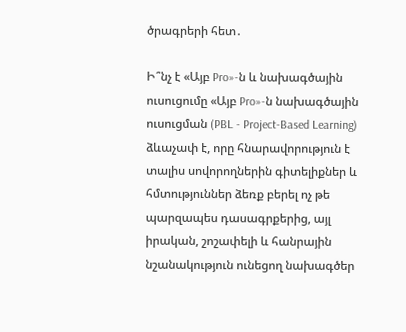ծրագրերի հետ․

Ի՞նչ է «Այբ Pro»-ն և նախագծային ուսուցումը «Այբ Pro»-ն նախագծային ուսուցման (PBL - Project-Based Learning) ձևաչափ է, որը հնարավորություն է տալիս սովորողներին գիտելիքներ և հմտություններ ձեռք բերել ոչ թե պարզապես դասագրքերից, այլ իրական, շոշափելի և հանրային նշանակություն ունեցող նախագծեր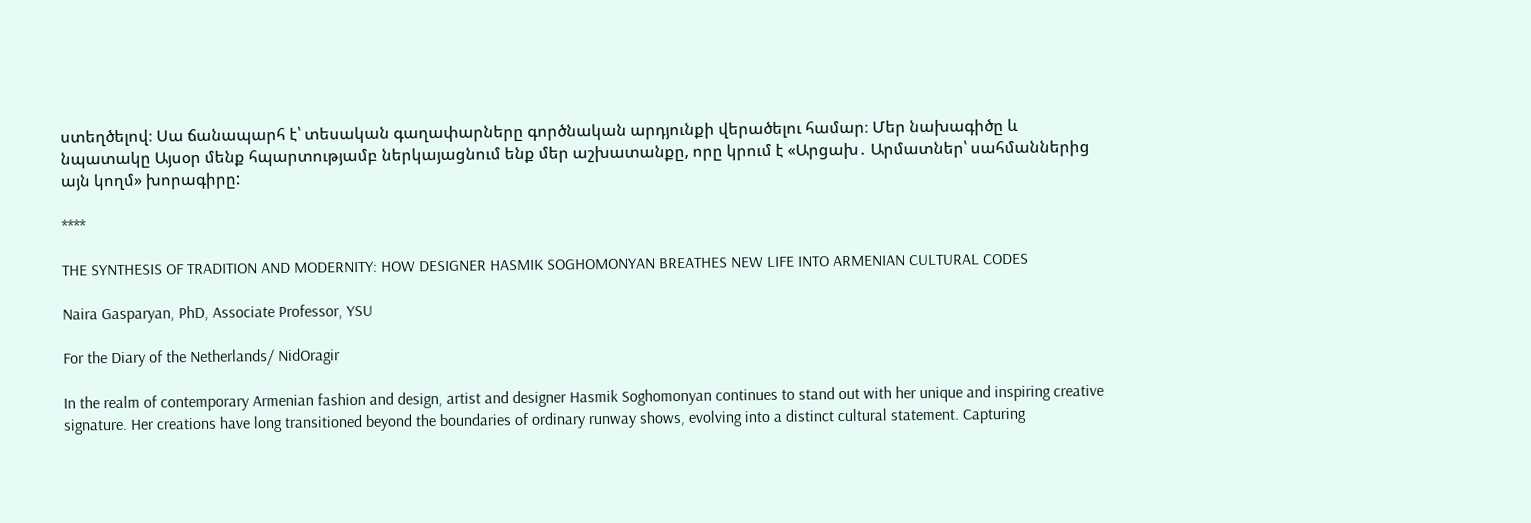ստեղծելով։ Սա ճանապարհ է՝ տեսական գաղափարները գործնական արդյունքի վերածելու համար։ Մեր նախագիծը և նպատակը Այսօր մենք հպարտությամբ ներկայացնում ենք մեր աշխատանքը, որը կրում է «Արցախ․ Արմատներ՝ սահմաններից այն կողմ» խորագիրը:

****

THE SYNTHESIS OF TRADITION AND MODERNITY: HOW DESIGNER HASMIK SOGHOMONYAN BREATHES NEW LIFE INTO ARMENIAN CULTURAL CODES

Naira Gasparyan, PhD, Associate Professor, YSU

For the Diary of the Netherlands/ NidOragir

In the realm of contemporary Armenian fashion and design, artist and designer Hasmik Soghomonyan continues to stand out with her unique and inspiring creative signature. Her creations have long transitioned beyond the boundaries of ordinary runway shows, evolving into a distinct cultural statement. Capturing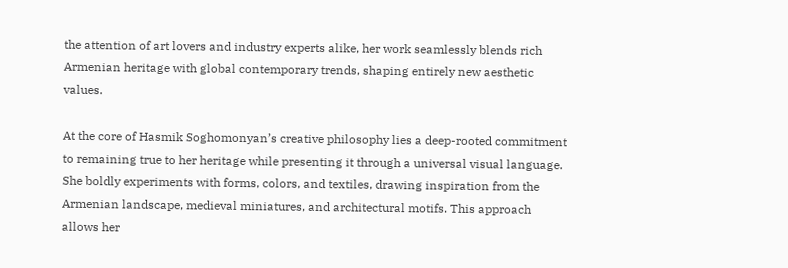the attention of art lovers and industry experts alike, her work seamlessly blends rich Armenian heritage with global contemporary trends, shaping entirely new aesthetic values.

At the core of Hasmik Soghomonyan’s creative philosophy lies a deep-rooted commitment to remaining true to her heritage while presenting it through a universal visual language. She boldly experiments with forms, colors, and textiles, drawing inspiration from the Armenian landscape, medieval miniatures, and architectural motifs. This approach allows her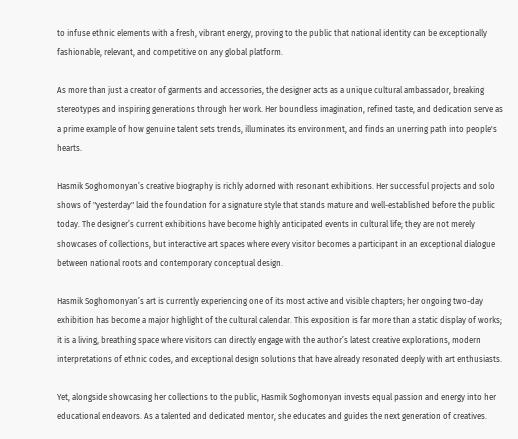to infuse ethnic elements with a fresh, vibrant energy, proving to the public that national identity can be exceptionally fashionable, relevant, and competitive on any global platform.

As more than just a creator of garments and accessories, the designer acts as a unique cultural ambassador, breaking stereotypes and inspiring generations through her work. Her boundless imagination, refined taste, and dedication serve as a prime example of how genuine talent sets trends, illuminates its environment, and finds an unerring path into people's hearts.

Hasmik Soghomonyan’s creative biography is richly adorned with resonant exhibitions. Her successful projects and solo shows of "yesterday" laid the foundation for a signature style that stands mature and well-established before the public today. The designer’s current exhibitions have become highly anticipated events in cultural life; they are not merely showcases of collections, but interactive art spaces where every visitor becomes a participant in an exceptional dialogue between national roots and contemporary conceptual design.

Hasmik Soghomonyan’s art is currently experiencing one of its most active and visible chapters; her ongoing two-day exhibition has become a major highlight of the cultural calendar. This exposition is far more than a static display of works; it is a living, breathing space where visitors can directly engage with the author’s latest creative explorations, modern interpretations of ethnic codes, and exceptional design solutions that have already resonated deeply with art enthusiasts.

Yet, alongside showcasing her collections to the public, Hasmik Soghomonyan invests equal passion and energy into her educational endeavors. As a talented and dedicated mentor, she educates and guides the next generation of creatives.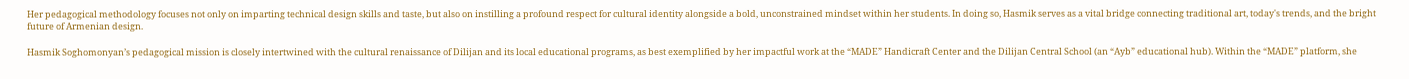Her pedagogical methodology focuses not only on imparting technical design skills and taste, but also on instilling a profound respect for cultural identity alongside a bold, unconstrained mindset within her students. In doing so, Hasmik serves as a vital bridge connecting traditional art, today's trends, and the bright future of Armenian design.

Hasmik Soghomonyan’s pedagogical mission is closely intertwined with the cultural renaissance of Dilijan and its local educational programs, as best exemplified by her impactful work at the “MADE” Handicraft Center and the Dilijan Central School (an “Ayb” educational hub). Within the “MADE” platform, she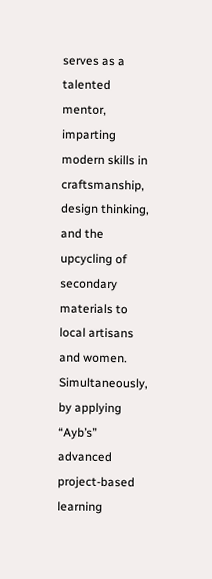serves as a talented mentor, imparting modern skills in craftsmanship, design thinking, and the upcycling of secondary materials to local artisans and women. Simultaneously, by applying “Ayb’s” advanced project-based learning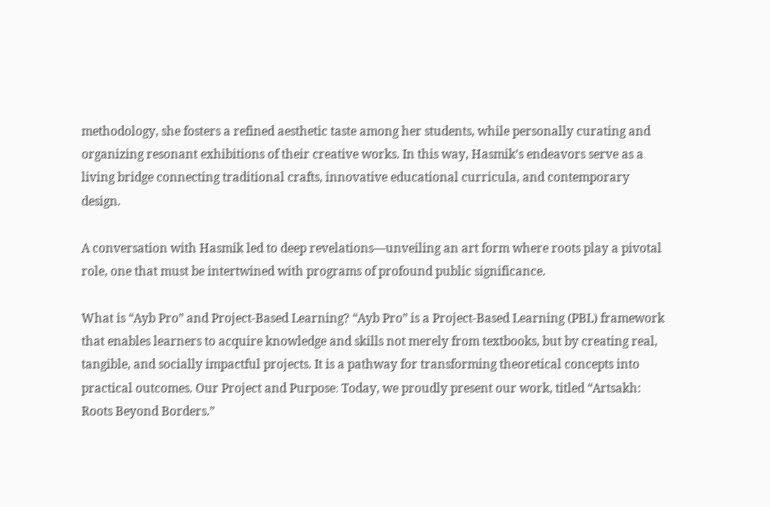methodology, she fosters a refined aesthetic taste among her students, while personally curating and organizing resonant exhibitions of their creative works. In this way, Hasmik’s endeavors serve as a living bridge connecting traditional crafts, innovative educational curricula, and contemporary design.

A conversation with Hasmik led to deep revelations—unveiling an art form where roots play a pivotal role, one that must be intertwined with programs of profound public significance.

What is “Ayb Pro” and Project-Based Learning? “Ayb Pro” is a Project-Based Learning (PBL) framework that enables learners to acquire knowledge and skills not merely from textbooks, but by creating real, tangible, and socially impactful projects. It is a pathway for transforming theoretical concepts into practical outcomes. Our Project and Purpose։ Today, we proudly present our work, titled “Artsakh: Roots Beyond Borders.”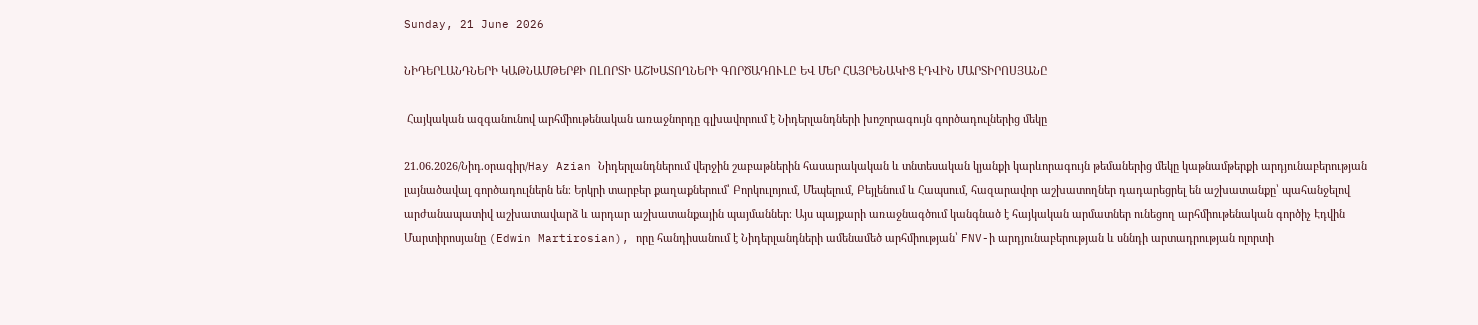Sunday, 21 June 2026

ՆԻԴԵՐԼԱՆԴՆԵՐԻ ԿԱԹՆԱՄԹԵՐՔԻ ՈԼՈՐՏԻ ԱՇԽԱՏՈՂՆԵՐԻ ԳՈՐԾԱԴՈՒԼԸ ԵՎ ՄԵՐ ՀԱՅՐԵՆԱԿԻՑ ԷԴՎԻՆ ՄԱՐՏԻՐՈՍՅԱՆԸ

 Հայկական ազգանունով արհմիութենական առաջնորդը գլխավորում է Նիդերլանդների խոշորագույն գործադուլներից մեկը

21.06.2026/Նիդ.օրագիր/Hay Azian Նիդերլանդներում վերջին շաբաթներին հասարակական և տնտեսական կյանքի կարևորագույն թեմաներից մեկը կաթնամթերքի արդյունաբերության լայնածավալ գործադուլներն են։ Երկրի տարբեր քաղաքներում՝ Բորկուլոյում, Մեպելում, Բեյլենում և Հապսում, հազարավոր աշխատողներ դադարեցրել են աշխատանքը՝ պահանջելով արժանապատիվ աշխատավարձ և արդար աշխատանքային պայմաններ։ Այս պայքարի առաջնագծում կանգնած է հայկական արմատներ ունեցող արհմիութենական գործիչ Էդվին Մարտիրոսյանը (Edwin Martirosian), որը հանդիսանում է Նիդերլանդների ամենամեծ արհմիության՝ FNV-ի արդյունաբերության և սննդի արտադրության ոլորտի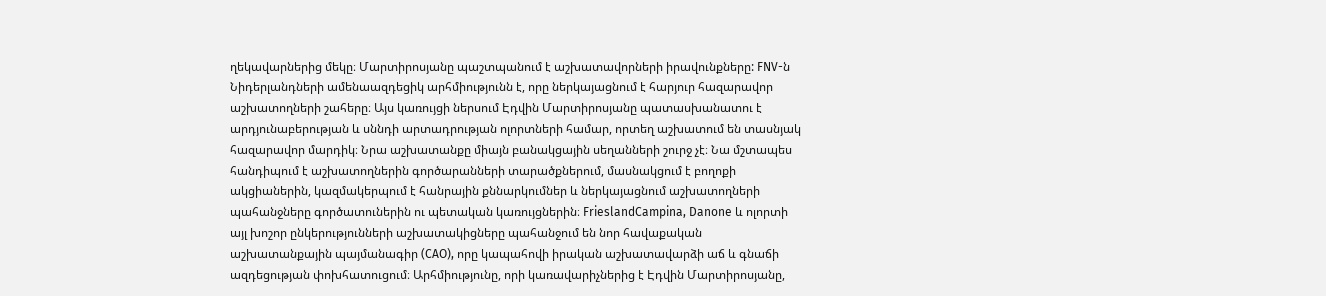ղեկավարներից մեկը։ Մարտիրոսյանը պաշտպանում է աշխատավորների իրավունքները: FNV-ն Նիդերլանդների ամենաազդեցիկ արհմիությունն է, որը ներկայացնում է հարյուր հազարավոր աշխատողների շահերը։ Այս կառույցի ներսում Էդվին Մարտիրոսյանը պատասխանատու է արդյունաբերության և սննդի արտադրության ոլորտների համար, որտեղ աշխատում են տասնյակ հազարավոր մարդիկ։ Նրա աշխատանքը միայն բանակցային սեղանների շուրջ չէ։ Նա մշտապես հանդիպում է աշխատողներին գործարանների տարածքներում, մասնակցում է բողոքի ակցիաներին, կազմակերպում է հանրային քննարկումներ և ներկայացնում աշխատողների պահանջները գործատուներին ու պետական կառույցներին։ FrieslandCampina, Danone և ոլորտի այլ խոշոր ընկերությունների աշխատակիցները պահանջում են նոր հավաքական աշխատանքային պայմանագիր (CAO), որը կապահովի իրական աշխատավարձի աճ և գնաճի ազդեցության փոխհատուցում։ Արհմիությունը, որի կառավարիչներից է Էդվին Մարտիրոսյանը,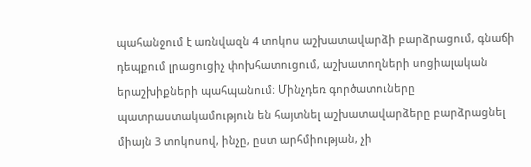պահանջում է առնվազն 4 տոկոս աշխատավարձի բարձրացում, գնաճի դեպքում լրացուցիչ փոխհատուցում, աշխատողների սոցիալական երաշխիքների պահպանում։ Մինչդեռ գործատուները պատրաստակամություն են հայտնել աշխատավարձերը բարձրացնել միայն 3 տոկոսով, ինչը, ըստ արհմիության, չի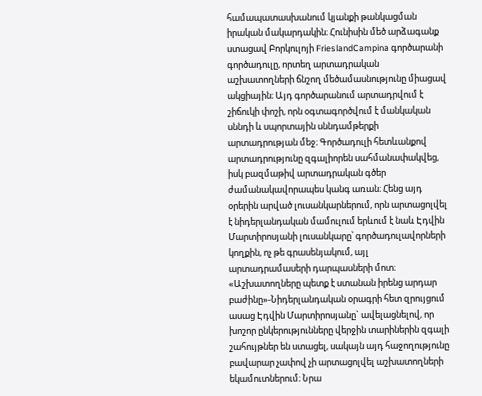համապատասխանում կյանքի թանկացման իրական մակարդակին։ Հունիսին մեծ արձագանք ստացավ Բորկուլոյի FrieslandCampina գործարանի գործադուլը, որտեղ արտադրական աշխատողների ճնշող մեծամասնությունը միացավ ակցիային։ Այդ գործարանում արտադրվում է շիճուկի փոշի, որն օգտագործվում է մանկական սննդի և սպորտային սննդամթերքի արտադրության մեջ։ Գործադուլի հետևանքով արտադրությունը զգալիորեն սահմանափակվեց, իսկ բազմաթիվ արտադրական գծեր ժամանակավորապես կանգ առան։ Հենց այդ օրերին արված լուսանկարներում, որն արտացոլվել է նիդերլանդական մամուլում երևում է նաև Էդվին Մարտիրոսյանի լուսանկարը՝ գործադուլավորների կողքին, ոչ թե գրասենյակում, այլ արտադրամասերի դարպասների մոտ։ «Աշխատողները պետք է ստանան իրենց արդար բաժինը»-Նիդերլանդական օրագրի հետ զրույցում ասաց Էդվին Մարտիրոսյանը` ավելացնելով, որ խոշոր ընկերությունները վերջին տարիներին զգալի շահույթներ են ստացել, սակայն այդ հաջողությունը բավարար չափով չի արտացոլվել աշխատողների եկամուտներում։ Նրա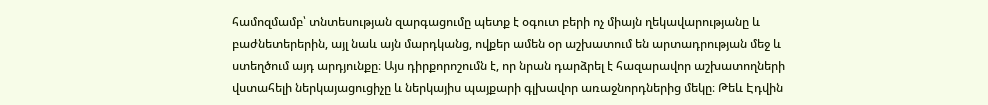համոզմամբ՝ տնտեսության զարգացումը պետք է օգուտ բերի ոչ միայն ղեկավարությանը և բաժնետերերին, այլ նաև այն մարդկանց, ովքեր ամեն օր աշխատում են արտադրության մեջ և ստեղծում այդ արդյունքը։ Այս դիրքորոշումն է, որ նրան դարձրել է հազարավոր աշխատողների վստահելի ներկայացուցիչը և ներկայիս պայքարի գլխավոր առաջնորդներից մեկը։ Թեև Էդվին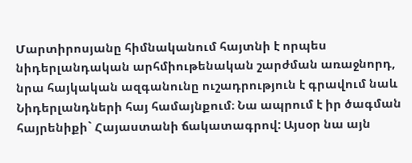Մարտիրոսյանը հիմնականում հայտնի է որպես նիդերլանդական արհմիութենական շարժման առաջնորդ, նրա հայկական ազգանունը ուշադրություն է գրավում նաև Նիդերլանդների հայ համայնքում։ Նա ապրում է իր ծագման հայրենիքի` Հայաստանի ճակատագրով: Այսօր նա այն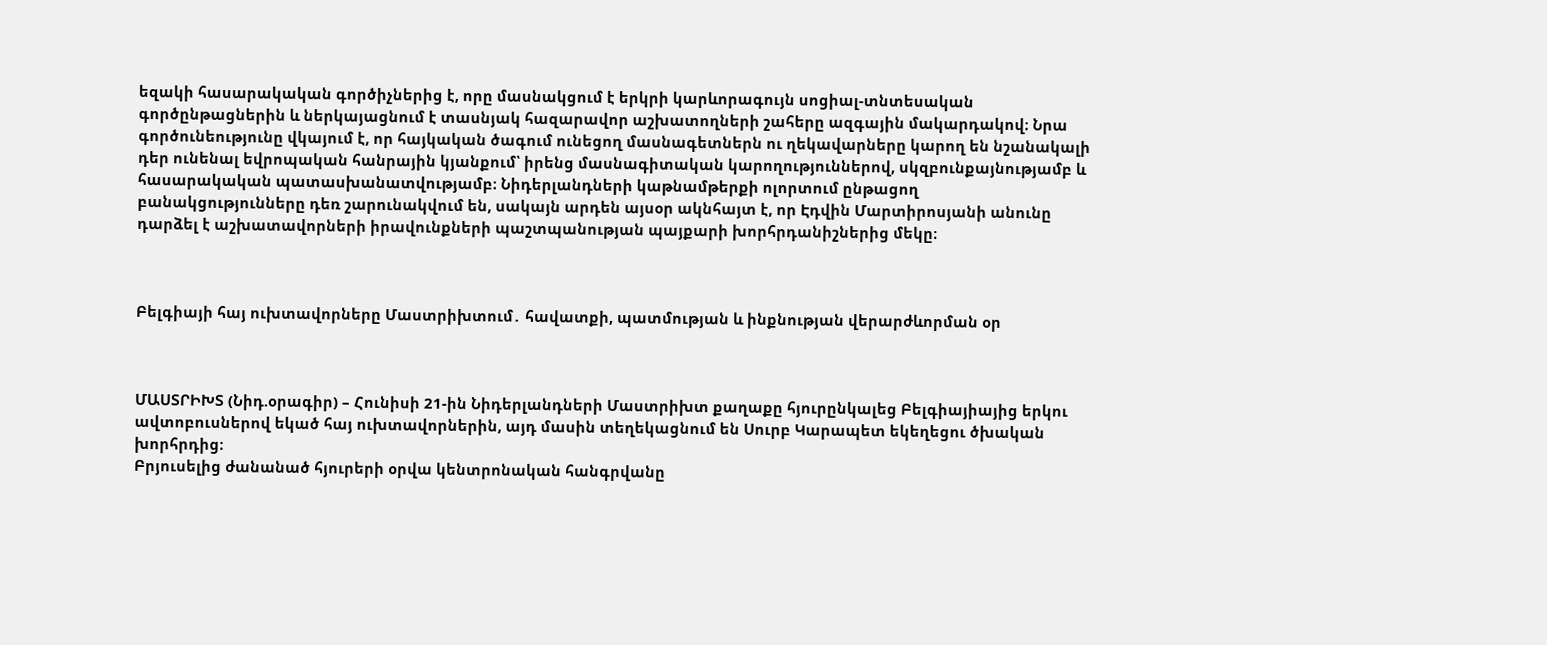եզակի հասարակական գործիչներից է, որը մասնակցում է երկրի կարևորագույն սոցիալ-տնտեսական գործընթացներին և ներկայացնում է տասնյակ հազարավոր աշխատողների շահերը ազգային մակարդակով։ Նրա գործունեությունը վկայում է, որ հայկական ծագում ունեցող մասնագետներն ու ղեկավարները կարող են նշանակալի դեր ունենալ եվրոպական հանրային կյանքում՝ իրենց մասնագիտական կարողություններով, սկզբունքայնությամբ և հասարակական պատասխանատվությամբ։ Նիդերլանդների կաթնամթերքի ոլորտում ընթացող բանակցությունները դեռ շարունակվում են, սակայն արդեն այսօր ակնհայտ է, որ Էդվին Մարտիրոսյանի անունը դարձել է աշխատավորների իրավունքների պաշտպանության պայքարի խորհրդանիշներից մեկը։



Բելգիայի հայ ուխտավորները Մաստրիխտում․ հավատքի, պատմության և ինքնության վերարժևորման օր



ՄԱՍՏՐԻԽՏ (Նիդ.օրագիր) – Հունիսի 21-ին Նիդերլանդների Մաստրիխտ քաղաքը հյուրընկալեց Բելգիայիայից երկու ավտոբուսներով եկած հայ ուխտավորներին, այդ մասին տեղեկացնում են Սուրբ Կարապետ եկեղեցու ծխական խորհրդից։
Բրյուսելից ժանանած հյուրերի օրվա կենտրոնական հանգրվանը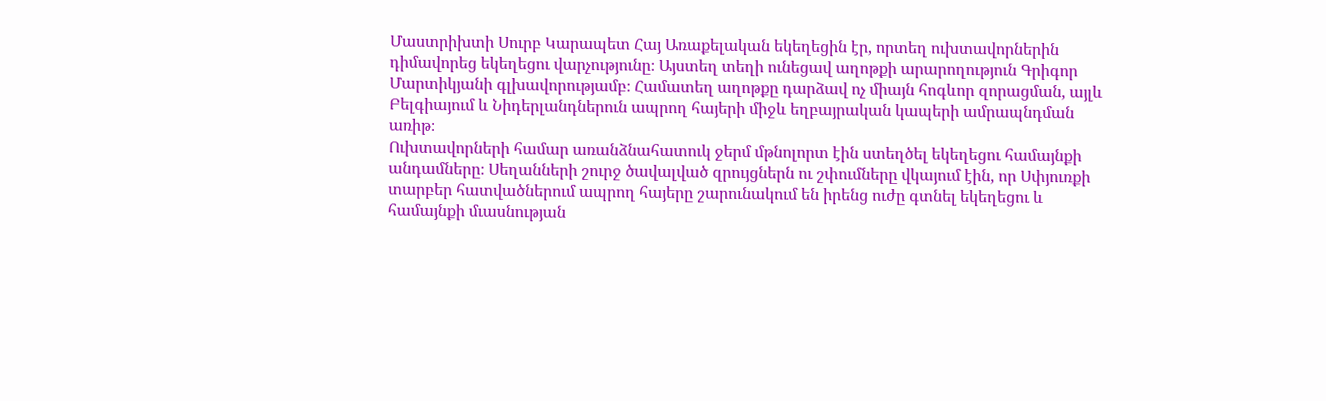Մաստրիխտի Սուրբ Կարապետ Հայ Առաքելական եկեղեցին էր, որտեղ ուխտավորներին դիմավորեց եկեղեցու վարչությունը։ Այստեղ տեղի ունեցավ աղոթքի արարողություն Գրիգոր Մարտիկյանի գլխավորությամբ։ Համատեղ աղոթքը դարձավ ոչ միայն հոգևոր զորացման, այլև  Բելգիայում և Նիդերլանդներուն ապրող հայերի միջև եղբայրական կապերի ամրապնդման առիթ։
Ուխտավորների համար առանձնահատուկ ջերմ մթնոլորտ էին ստեղծել եկեղեցու համայնքի անդամները։ Սեղանների շուրջ ծավալված զրույցներն ու շփումները վկայում էին, որ Սփյուռքի տարբեր հատվածներում ապրող հայերը շարունակում են իրենց ուժը գտնել եկեղեցու և համայնքի մւասնության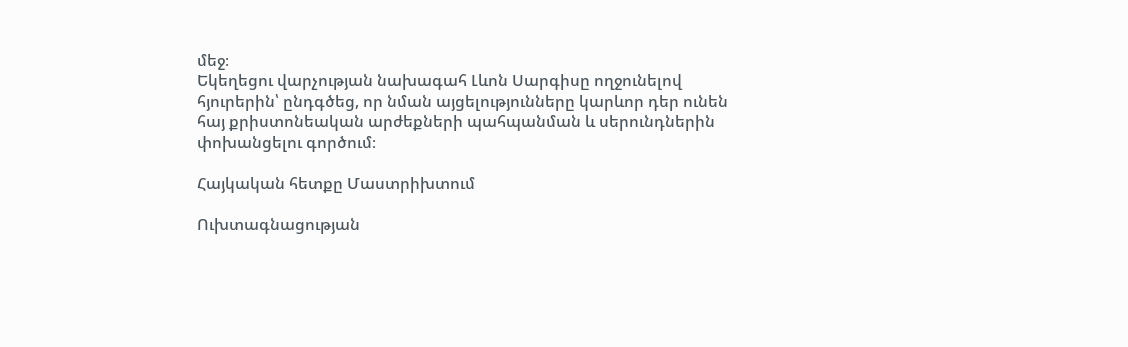մեջ։
Եկեղեցու վարչության նախագահ Լևոն Սարգիսը ողջունելով հյուրերին՝ ընդգծեց, որ նման այցելությունները կարևոր դեր ունեն հայ քրիստոնեական արժեքների պահպանման և սերունդներին փոխանցելու գործում։

Հայկական հետքը Մաստրիխտում

Ուխտագնացության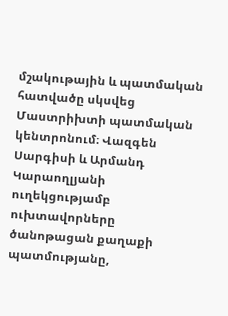մշակութային և պատմական հատվածը սկսվեց Մաստրիխտի պատմական կենտրոնում։ Վազգեն Սարգիսի և Արմանդ Կարաողլյանի ուղեկցությամբ ուխտավորները ծանոթացան քաղաքի պատմությանը,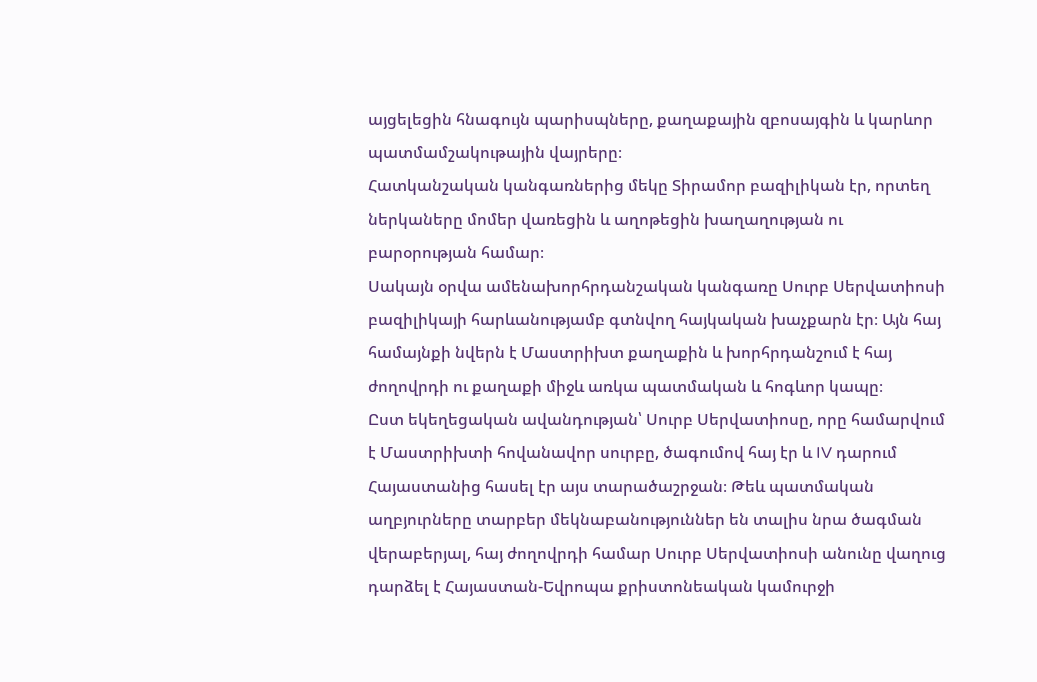այցելեցին հնագույն պարիսպները, քաղաքային զբոսայգին և կարևոր պատմամշակութային վայրերը։
Հատկանշական կանգառներից մեկը Տիրամոր բազիլիկան էր, որտեղ ներկաները մոմեր վառեցին և աղոթեցին խաղաղության ու բարօրության համար։
Սակայն օրվա ամենախորհրդանշական կանգառը Սուրբ Սերվատիոսի բազիլիկայի հարևանությամբ գտնվող հայկական խաչքարն էր։ Այն հայ համայնքի նվերն է Մաստրիխտ քաղաքին և խորհրդանշում է հայ ժողովրդի ու քաղաքի միջև առկա պատմական և հոգևոր կապը։
Ըստ եկեղեցական ավանդության՝ Սուրբ Սերվատիոսը, որը համարվում է Մաստրիխտի հովանավոր սուրբը, ծագումով հայ էր և IV դարում Հայաստանից հասել էր այս տարածաշրջան։ Թեև պատմական աղբյուրները տարբեր մեկնաբանություններ են տալիս նրա ծագման վերաբերյալ, հայ ժողովրդի համար Սուրբ Սերվատիոսի անունը վաղուց դարձել է Հայաստան-Եվրոպա քրիստոնեական կամուրջի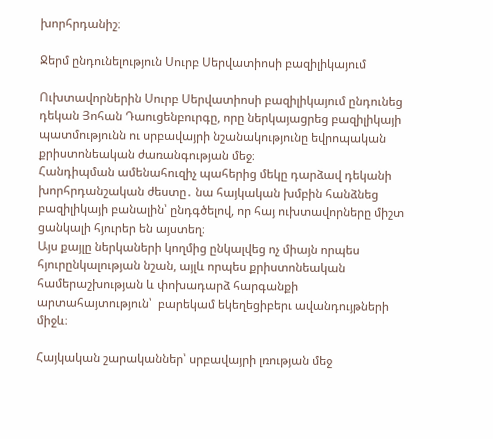խորհրդանիշ։

Ջերմ ընդունելություն Սուրբ Սերվատիոսի բազիլիկայում

Ուխտավորներին Սուրբ Սերվատիոսի բազիլիկայում ընդունեց դեկան Յոհան Դաուցենբուրգը, որը ներկայացրեց բազիլիկայի պատմությունն ու սրբավայրի նշանակությունը եվրոպական քրիստոնեական ժառանգության մեջ։
Հանդիպման ամենահուզիչ պահերից մեկը դարձավ դեկանի խորհրդանշական ժեստը․ նա հայկական խմբին հանձնեց բազիլիկայի բանալին՝ ընդգծելով, որ հայ ուխտավորները միշտ ցանկալի հյուրեր են այստեղ։
Այս քայլը ներկաների կողմից ընկալվեց ոչ միայն որպես հյուրընկալության նշան, այլև որպես քրիստոնեական համերաշխության և փոխադարձ հարգանքի արտահայտություն՝  բարեկամ եկեղեցիբերւ ավանդույթների միջև։

Հայկական շարականներ՝ սրբավայրի լռության մեջ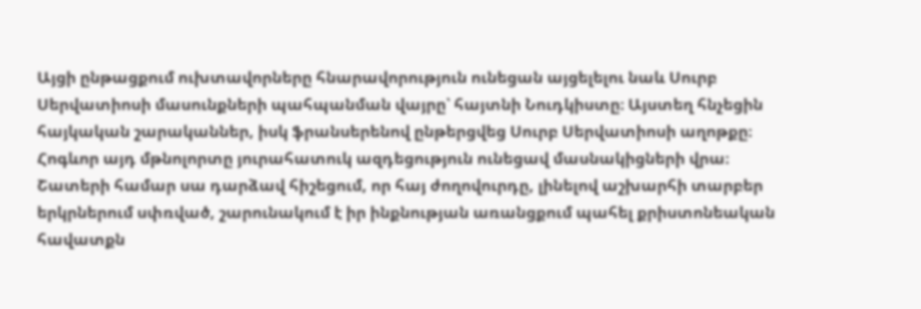Այցի ընթացքում ուխտավորները հնարավորություն ունեցան այցելելու նաև Սուրբ Սերվատիոսի մասունքների պահպանման վայրը՝ հայտնի Նուդկիստը։ Այստեղ հնչեցին հայկական շարականներ, իսկ ֆրանսերենով ընթերցվեց Սուրբ Սերվատիոսի աղոթքը։
Հոգևոր այդ մթնոլորտը յուրահատուկ ազդեցություն ունեցավ մասնակիցների վրա։ Շատերի համար սա դարձավ հիշեցում, որ հայ ժողովուրդը, լինելով աշխարհի տարբեր երկրներում սփռված, շարունակում է իր ինքնության առանցքում պահել քրիստոնեական հավատքն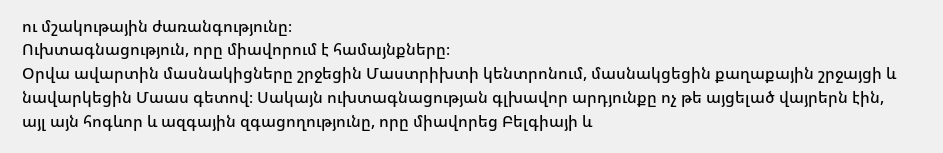ու մշակութային ժառանգությունը։
Ուխտագնացություն, որը միավորում է համայնքները։
Օրվա ավարտին մասնակիցները շրջեցին Մաստրիխտի կենտրոնում, մասնակցեցին քաղաքային շրջայցի և նավարկեցին Մաաս գետով։ Սակայն ուխտագնացության գլխավոր արդյունքը ոչ թե այցելած վայրերն էին, այլ այն հոգևոր և ազգային զգացողությունը, որը միավորեց Բելգիայի և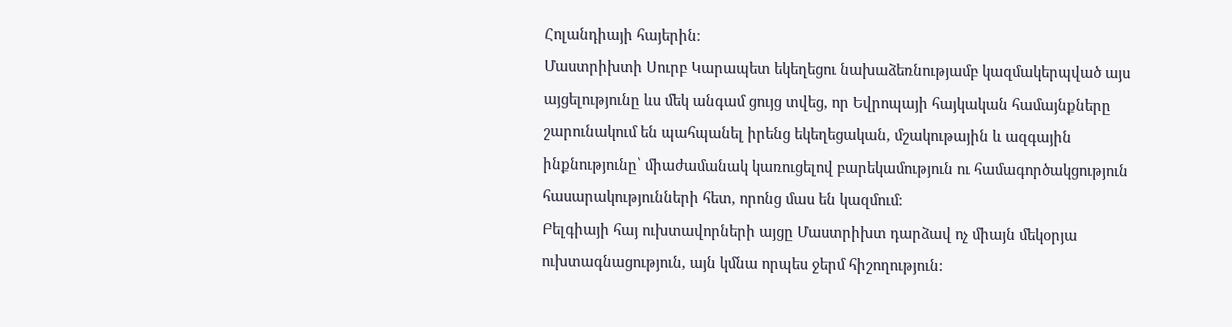Հոլանդիայի հայերին։
Մաստրիխտի Սուրբ Կարապետ եկեղեցու նախաձեռնությամբ կազմակերպված այս այցելությունը ևս մեկ անգամ ցույց տվեց, որ Եվրոպայի հայկական համայնքները շարունակում են պահպանել իրենց եկեղեցական, մշակութային և ազգային ինքնությունը՝ միաժամանակ կառուցելով բարեկամություն ու համագործակցություն  հասարակությունների հետ, որոնց մաս են կազմում։
Բելգիայի հայ ուխտավորների այցը Մաստրիխտ դարձավ ոչ միայն մեկօրյա ուխտագնացություն, այն կմնա որպես ջերմ հիշողություն: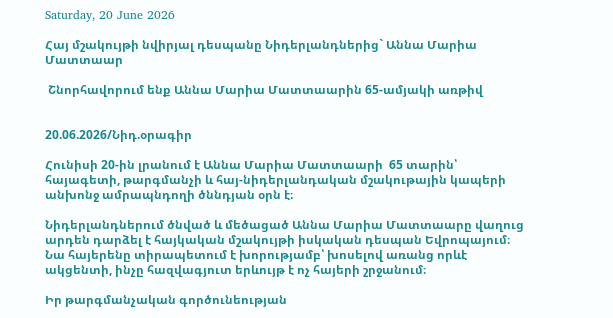Saturday, 20 June 2026

Հայ մշակույթի նվիրյալ դեսպանը Նիդերլանդներից` Աննա Մարիա Մատտաար

 Շնորհավորում ենք Աննա Մարիա Մատտաարին 65-ամյակի առթիվ


20.06.2026/Նիդ.օրագիր

Հունիսի 20-ին լրանում է Աննա Մարիա Մատտաարի  65 տարին՝ հայագետի, թարգմանչի և հայ-նիդերլանդական մշակութային կապերի անխոնջ ամրապնդողի ծննդյան օրն է։

Նիդերլանդներում ծնված և մեծացած Աննա Մարիա Մատտաարը վաղուց արդեն դարձել է հայկական մշակույթի իսկական դեսպան Եվրոպայում։ Նա հայերենը տիրապետում է խորությամբ՝ խոսելով առանց որևէ ակցենտի, ինչը հազվագյուտ երևույթ է ոչ հայերի շրջանում։

Իր թարգմանչական գործունեության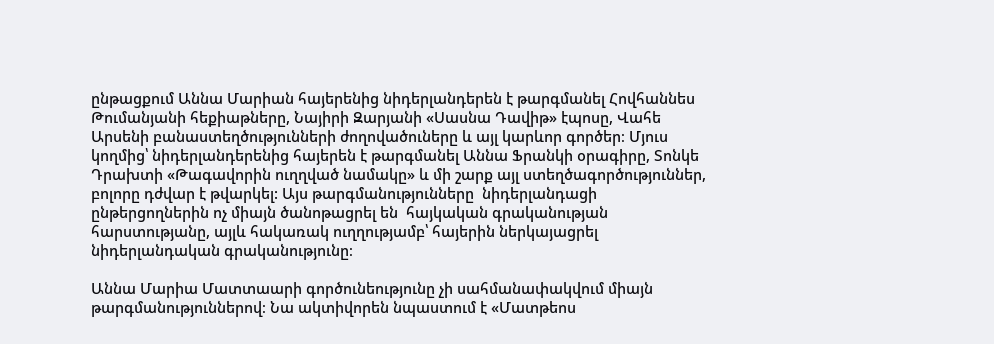ընթացքում Աննա Մարիան հայերենից նիդերլանդերեն է թարգմանել Հովհաննես Թումանյանի հեքիաթները, Նայիրի Զարյանի «Սասնա Դավիթ» էպոսը, Վահե Արսենի բանաստեղծությունների ժողովածուները և այլ կարևոր գործեր։ Մյուս կողմից՝ նիդերլանդերենից հայերեն է թարգմանել Աննա Ֆրանկի օրագիրը, Տոնկե Դրախտի «Թագավորին ուղղված նամակը» և մի շարք այլ ստեղծագործություններ, բոլորը դժվար է թվարկել: Այս թարգմանությունները  նիդերլանդացի ընթերցողներին ոչ միայն ծանոթացրել են  հայկական գրականության հարստությանը, այլև հակառակ ուղղությամբ՝ հայերին ներկայացրել նիդերլանդական գրականությունը։

Աննա Մարիա Մատտաարի գործունեությունը չի սահմանափակվում միայն թարգմանություններով։ Նա ակտիվորեն նպաստում է «Մատթեոս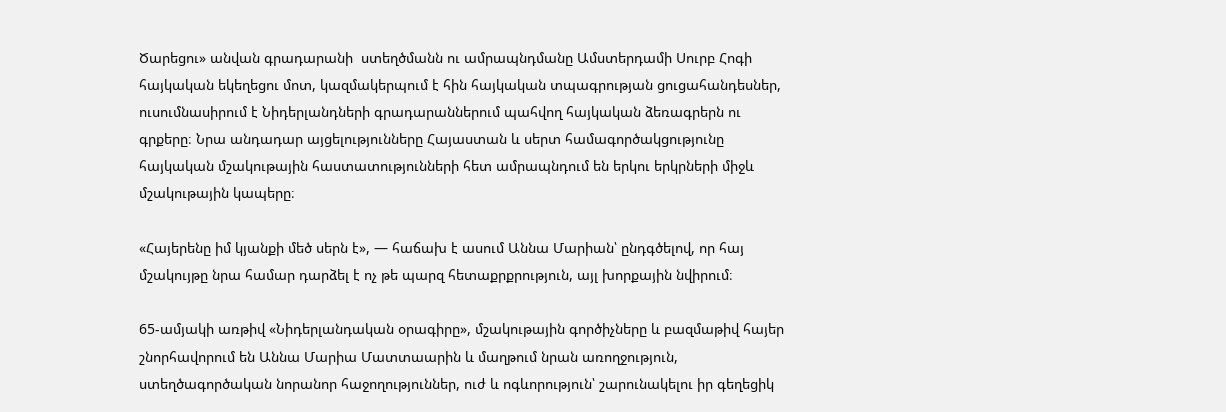Ծարեցու» անվան գրադարանի  ստեղծմանն ու ամրապնդմանը Ամստերդամի Սուրբ Հոգի հայկական եկեղեցու մոտ, կազմակերպում է հին հայկական տպագրության ցուցահանդեսներ, ուսումնասիրում է Նիդերլանդների գրադարաններում պահվող հայկական ձեռագրերն ու գրքերը։ Նրա անդադար այցելությունները Հայաստան և սերտ համագործակցությունը հայկական մշակութային հաստատությունների հետ ամրապնդում են երկու երկրների միջև մշակութային կապերը։

«Հայերենը իմ կյանքի մեծ սերն է», — հաճախ է ասում Աննա Մարիան՝ ընդգծելով, որ հայ մշակույթը նրա համար դարձել է ոչ թե պարզ հետաքրքրություն, այլ խորքային նվիրում։

65-ամյակի առթիվ «Նիդերլանդական օրագիրը», մշակութային գործիչները և բազմաթիվ հայեր շնորհավորում են Աննա Մարիա Մատտաարին և մաղթում նրան առողջություն, ստեղծագործական նորանոր հաջողություններ, ուժ և ոգևորություն՝ շարունակելու իր գեղեցիկ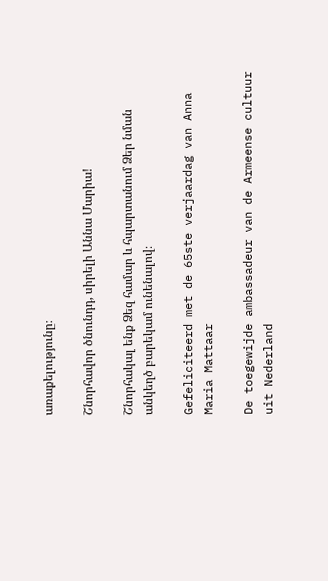առաքելությունը։

Շնորհավոր ծնունդդ, սիրելի Աննա Մարիա!

Շնորհակալ ենք Ձեզ համար և հպարտանում Ձեր նման անկեղծ բարեկամ ունենալով։

Gefeliciteerd met de 65ste verjaardag van Anna Maria Mattaar

De toegewijde ambassadeur van de Armeense cultuur uit Nederland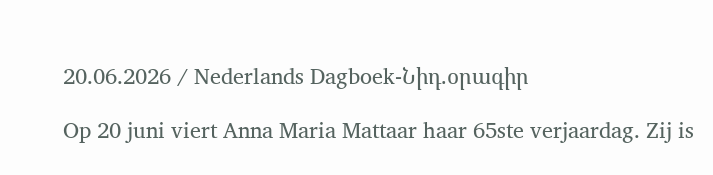20.06.2026 / Nederlands Dagboek-Նիդ.օրագիր

Op 20 juni viert Anna Maria Mattaar haar 65ste verjaardag. Zij is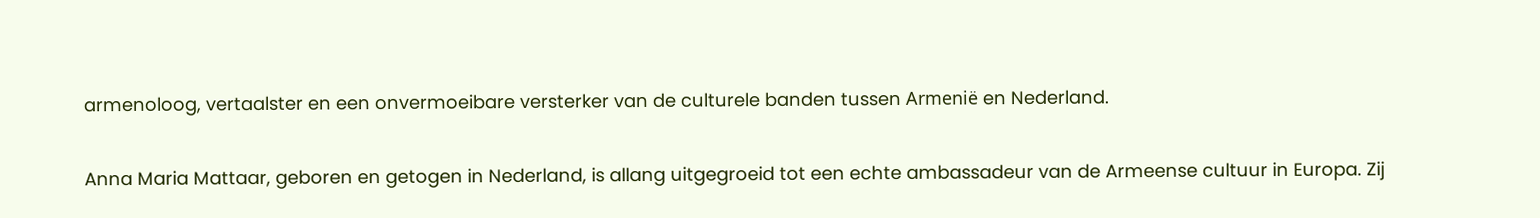armenoloog, vertaalster en een onvermoeibare versterker van de culturele banden tussen Armenië en Nederland.

Anna Maria Mattaar, geboren en getogen in Nederland, is allang uitgegroeid tot een echte ambassadeur van de Armeense cultuur in Europa. Zij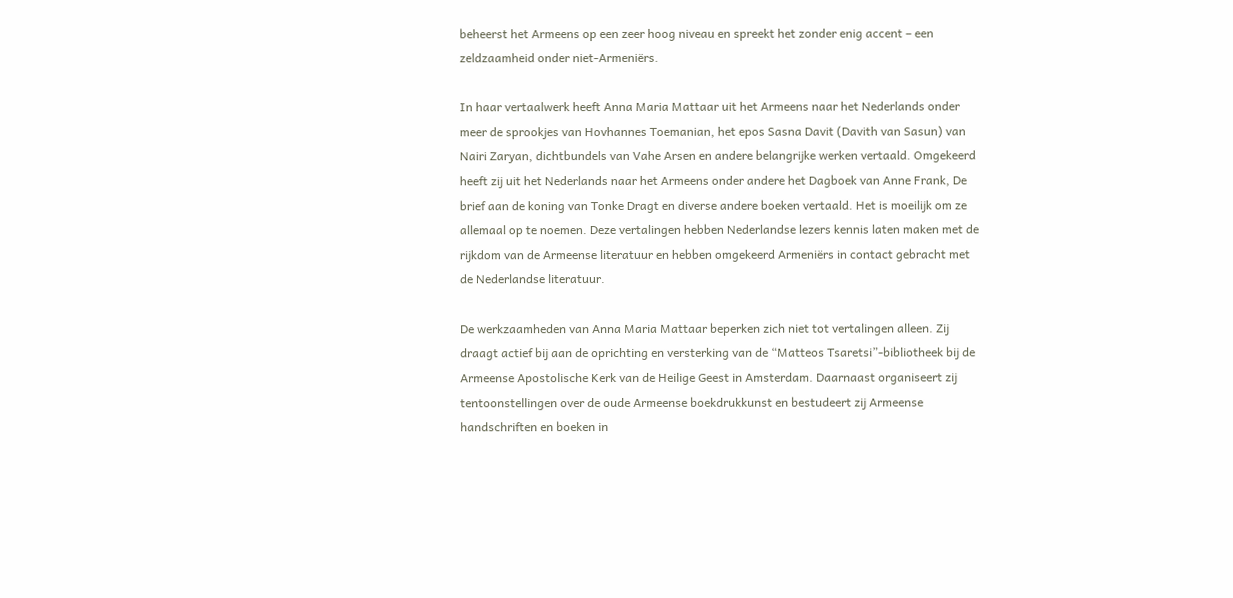beheerst het Armeens op een zeer hoog niveau en spreekt het zonder enig accent – een zeldzaamheid onder niet-Armeniërs.

In haar vertaalwerk heeft Anna Maria Mattaar uit het Armeens naar het Nederlands onder meer de sprookjes van Hovhannes Toemanian, het epos Sasna Davit (Davith van Sasun) van Nairi Zaryan, dichtbundels van Vahe Arsen en andere belangrijke werken vertaald. Omgekeerd heeft zij uit het Nederlands naar het Armeens onder andere het Dagboek van Anne Frank, De brief aan de koning van Tonke Dragt en diverse andere boeken vertaald. Het is moeilijk om ze allemaal op te noemen. Deze vertalingen hebben Nederlandse lezers kennis laten maken met de rijkdom van de Armeense literatuur en hebben omgekeerd Armeniërs in contact gebracht met de Nederlandse literatuur.

De werkzaamheden van Anna Maria Mattaar beperken zich niet tot vertalingen alleen. Zij draagt actief bij aan de oprichting en versterking van de “Matteos Tsaretsi”-bibliotheek bij de Armeense Apostolische Kerk van de Heilige Geest in Amsterdam. Daarnaast organiseert zij tentoonstellingen over de oude Armeense boekdrukkunst en bestudeert zij Armeense handschriften en boeken in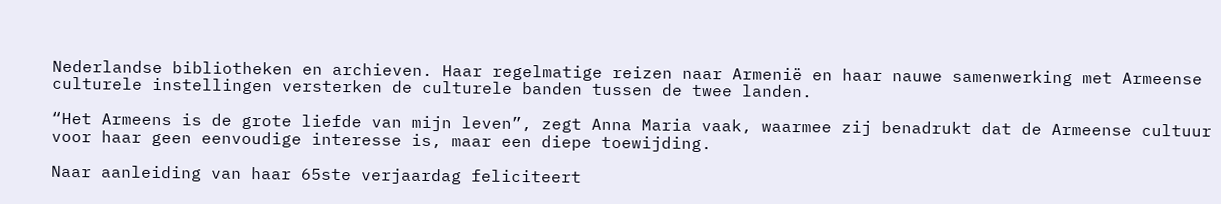Nederlandse bibliotheken en archieven. Haar regelmatige reizen naar Armenië en haar nauwe samenwerking met Armeense culturele instellingen versterken de culturele banden tussen de twee landen.

“Het Armeens is de grote liefde van mijn leven”, zegt Anna Maria vaak, waarmee zij benadrukt dat de Armeense cultuur voor haar geen eenvoudige interesse is, maar een diepe toewijding.

Naar aanleiding van haar 65ste verjaardag feliciteert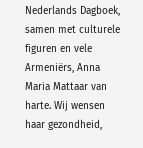Nederlands Dagboek, samen met culturele figuren en vele Armeniërs, Anna Maria Mattaar van harte. Wij wensen haar gezondheid,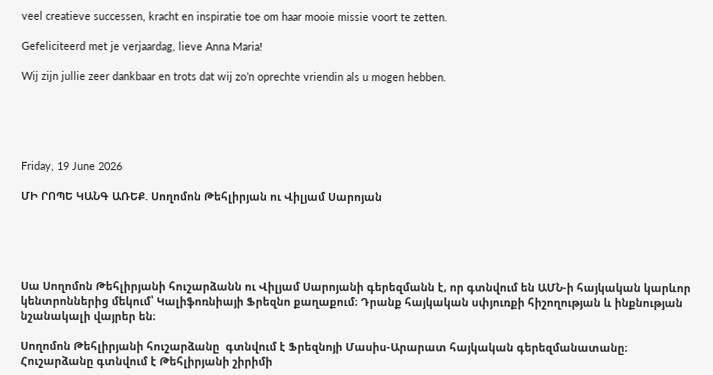veel creatieve successen, kracht en inspiratie toe om haar mooie missie voort te zetten.

Gefeliciteerd met je verjaardag, lieve Anna Maria!

Wij zijn jullie zeer dankbaar en trots dat wij zo’n oprechte vriendin als u mogen hebben.





Friday, 19 June 2026

ՄԻ ՐՈՊԵ ԿԱՆԳ ԱՌԵՔ. Սողոմոն Թեհլիրյան ու Վիլյամ Սարոյան





Սա Սողոմոն Թեհլիրյանի հուշարձանն ու Վիլյամ Սարոյանի գերեզմանն է, որ գտնվում են ԱՄՆ-ի հայկական կարևոր կենտրոններից մեկում՝ Կալիֆոռնիայի Ֆրեզնո քաղաքում։ Դրանք հայկական սփյուռքի հիշողության և ինքնության նշանակալի վայրեր են։

Սողոմոն Թեհլիրյանի հուշարձանը  գտնվում է Ֆրեզնոյի Մասիս-Արարատ հայկական գերեզմանատանը։ Հուշարձանը գտնվում է Թեհլիրյանի շիրիմի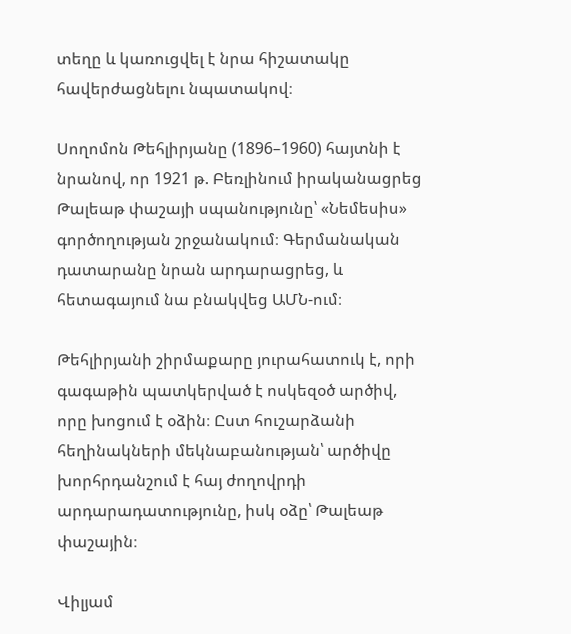տեղը և կառուցվել է նրա հիշատակը հավերժացնելու նպատակով։

Սողոմոն Թեհլիրյանը (1896–1960) հայտնի է նրանով, որ 1921 թ. Բեռլինում իրականացրեց Թալեաթ փաշայի սպանությունը՝ «Նեմեսիս» գործողության շրջանակում։ Գերմանական դատարանը նրան արդարացրեց, և հետագայում նա բնակվեց ԱՄՆ-ում։

Թեհլիրյանի շիրմաքարը յուրահատուկ է, որի գագաթին պատկերված է ոսկեզօծ արծիվ, որը խոցում է օձին։ Ըստ հուշարձանի հեղինակների մեկնաբանության՝ արծիվը խորհրդանշում է հայ ժողովրդի արդարադատությունը, իսկ օձը՝ Թալեաթ փաշային։

Վիլյամ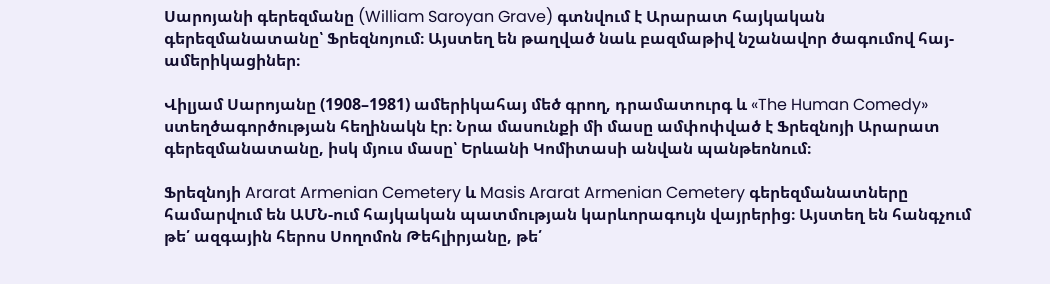Սարոյանի գերեզմանը (William Saroyan Grave) գտնվում է Արարատ հայկական գերեզմանատանը՝ Ֆրեզնոյում։ Այստեղ են թաղված նաև բազմաթիվ նշանավոր ծագումով հայ-ամերիկացիներ։

Վիլյամ Սարոյանը (1908–1981) ամերիկահայ մեծ գրող, դրամատուրգ և «The Human Comedy» ստեղծագործության հեղինակն էր։ Նրա մասունքի մի մասը ամփոփված է Ֆրեզնոյի Արարատ գերեզմանատանը, իսկ մյուս մասը՝ Երևանի Կոմիտասի անվան պանթեոնում։

Ֆրեզնոյի Ararat Armenian Cemetery և Masis Ararat Armenian Cemetery գերեզմանատները համարվում են ԱՄՆ-ում հայկական պատմության կարևորագույն վայրերից։ Այստեղ են հանգչում թե՛ ազգային հերոս Սողոմոն Թեհլիրյանը, թե՛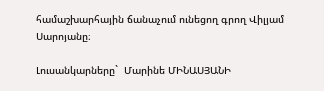համաշխարհային ճանաչում ունեցող գրող Վիլյամ Սարոյանը։

Լուսանկարները`  Մարինե ՄԻՆԱՍՅԱՆԻ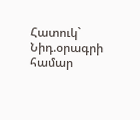Հատուկ` Նիդ.օրագրի համար